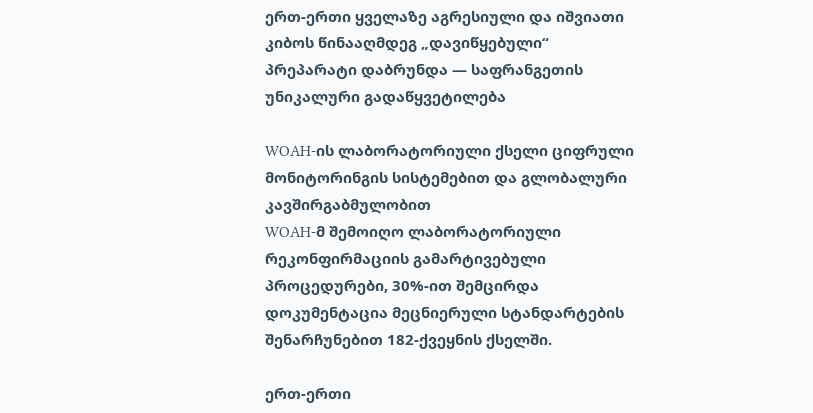ერთ-ერთი ყველაზე აგრესიული და იშვიათი კიბოს წინააღმდეგ „დავიწყებული“ პრეპარატი დაბრუნდა — საფრანგეთის უნიკალური გადაწყვეტილება

WOAH-ის ლაბორატორიული ქსელი ციფრული მონიტორინგის სისტემებით და გლობალური კავშირგაბმულობით
WOAH-მ შემოიღო ლაბორატორიული რეკონფირმაციის გამარტივებული პროცედურები, 30%-ით შემცირდა დოკუმენტაცია მეცნიერული სტანდარტების შენარჩუნებით 182-ქვეყნის ქსელში.

ერთ-ერთი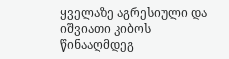ყველაზე აგრესიული და იშვიათი კიბოს წინააღმდეგ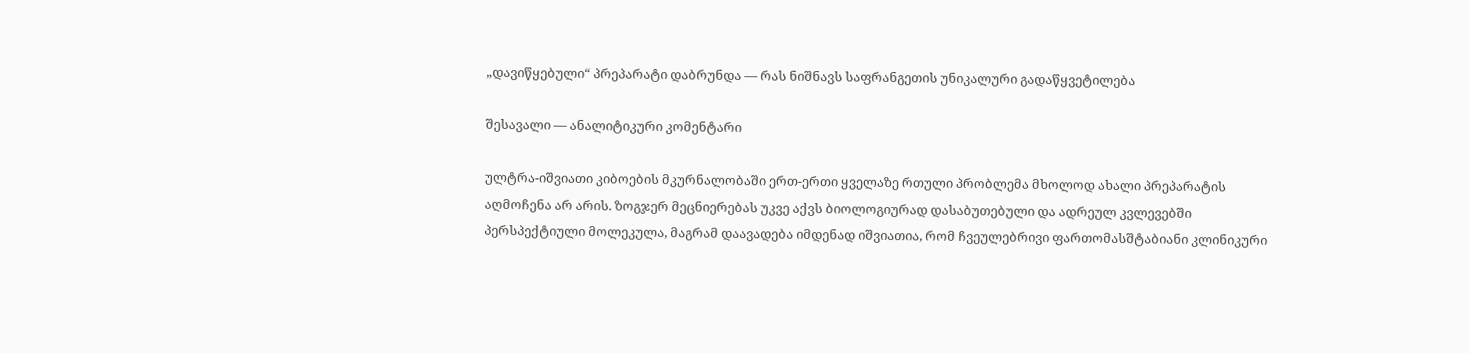„დავიწყებული“ პრეპარატი დაბრუნდა — რას ნიშნავს საფრანგეთის უნიკალური გადაწყვეტილება

შესავალი — ანალიტიკური კომენტარი

ულტრა-იშვიათი კიბოების მკურნალობაში ერთ-ერთი ყველაზე რთული პრობლემა მხოლოდ ახალი პრეპარატის აღმოჩენა არ არის. ზოგჯერ მეცნიერებას უკვე აქვს ბიოლოგიურად დასაბუთებული და ადრეულ კვლევებში პერსპექტიული მოლეკულა, მაგრამ დაავადება იმდენად იშვიათია, რომ ჩვეულებრივი ფართომასშტაბიანი კლინიკური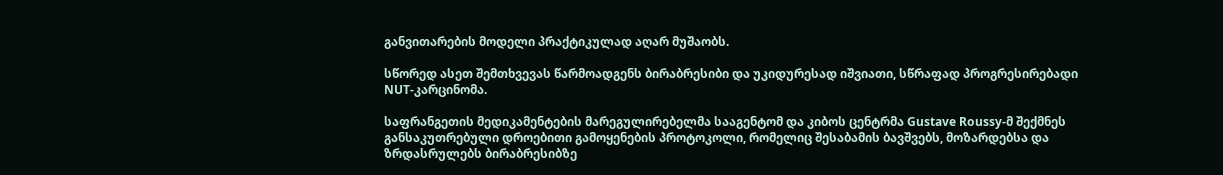განვითარების მოდელი პრაქტიკულად აღარ მუშაობს.

სწორედ ასეთ შემთხვევას წარმოადგენს ბირაბრესიბი და უკიდურესად იშვიათი, სწრაფად პროგრესირებადი NUT-კარცინომა.

საფრანგეთის მედიკამენტების მარეგულირებელმა სააგენტომ და კიბოს ცენტრმა Gustave Roussy-მ შექმნეს განსაკუთრებული დროებითი გამოყენების პროტოკოლი, რომელიც შესაბამის ბავშვებს, მოზარდებსა და ზრდასრულებს ბირაბრესიბზე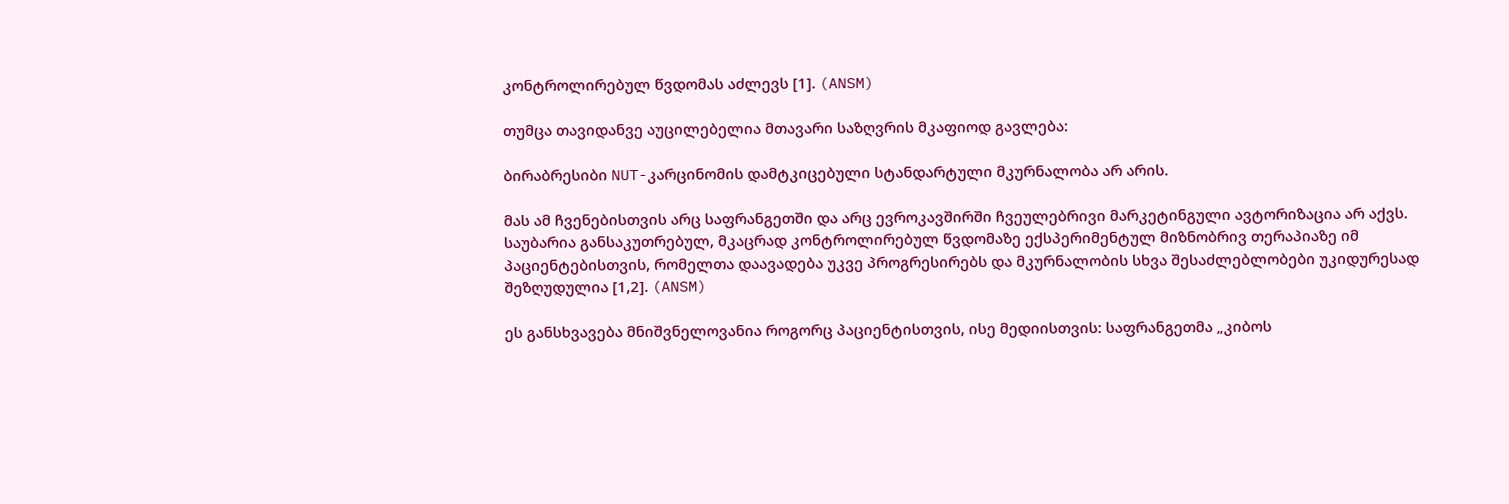კონტროლირებულ წვდომას აძლევს [1]. (ANSM)

თუმცა თავიდანვე აუცილებელია მთავარი საზღვრის მკაფიოდ გავლება:

ბირაბრესიბი NUT-კარცინომის დამტკიცებული სტანდარტული მკურნალობა არ არის.

მას ამ ჩვენებისთვის არც საფრანგეთში და არც ევროკავშირში ჩვეულებრივი მარკეტინგული ავტორიზაცია არ აქვს. საუბარია განსაკუთრებულ, მკაცრად კონტროლირებულ წვდომაზე ექსპერიმენტულ მიზნობრივ თერაპიაზე იმ პაციენტებისთვის, რომელთა დაავადება უკვე პროგრესირებს და მკურნალობის სხვა შესაძლებლობები უკიდურესად შეზღუდულია [1,2]. (ANSM)

ეს განსხვავება მნიშვნელოვანია როგორც პაციენტისთვის, ისე მედიისთვის: საფრანგეთმა „კიბოს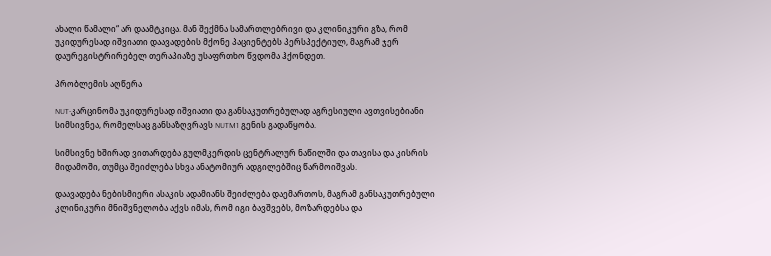ახალი წამალი“ არ დაამტკიცა. მან შექმნა სამართლებრივი და კლინიკური გზა, რომ უკიდურესად იშვიათი დაავადების მქონე პაციენტებს პერსპექტიულ, მაგრამ ჯერ დაურეგისტრირებელ თერაპიაზე უსაფრთხო წვდომა ჰქონდეთ.

პრობლემის აღწერა

NUT-კარცინომა უკიდურესად იშვიათი და განსაკუთრებულად აგრესიული ავთვისებიანი სიმსივნეა, რომელსაც განსაზღვრავს NUTM1 გენის გადაწყობა.

სიმსივნე ხშირად ვითარდება გულმკერდის ცენტრალურ ნაწილში და თავისა და კისრის მიდამოში, თუმცა შეიძლება სხვა ანატომიურ ადგილებშიც წარმოიშვას.

დაავადება ნებისმიერი ასაკის ადამიანს შეიძლება დაემართოს, მაგრამ განსაკუთრებული კლინიკური მნიშვნელობა აქვს იმას, რომ იგი ბავშვებს, მოზარდებსა და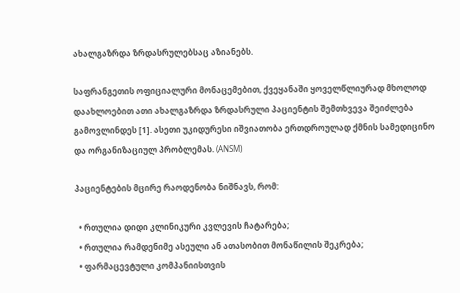ახალგაზრდა ზრდასრულებსაც აზიანებს.

საფრანგეთის ოფიციალური მონაცემებით, ქვეყანაში ყოველწლიურად მხოლოდ დაახლოებით ათი ახალგაზრდა ზრდასრული პაციენტის შემთხვევა შეიძლება გამოვლინდეს [1]. ასეთი უკიდურესი იშვიათობა ერთდროულად ქმნის სამედიცინო და ორგანიზაციულ პრობლემას. (ANSM)

პაციენტების მცირე რაოდენობა ნიშნავს, რომ:

  • რთულია დიდი კლინიკური კვლევის ჩატარება;
  • რთულია რამდენიმე ასეული ან ათასობით მონაწილის შეკრება;
  • ფარმაცევტული კომპანიისთვის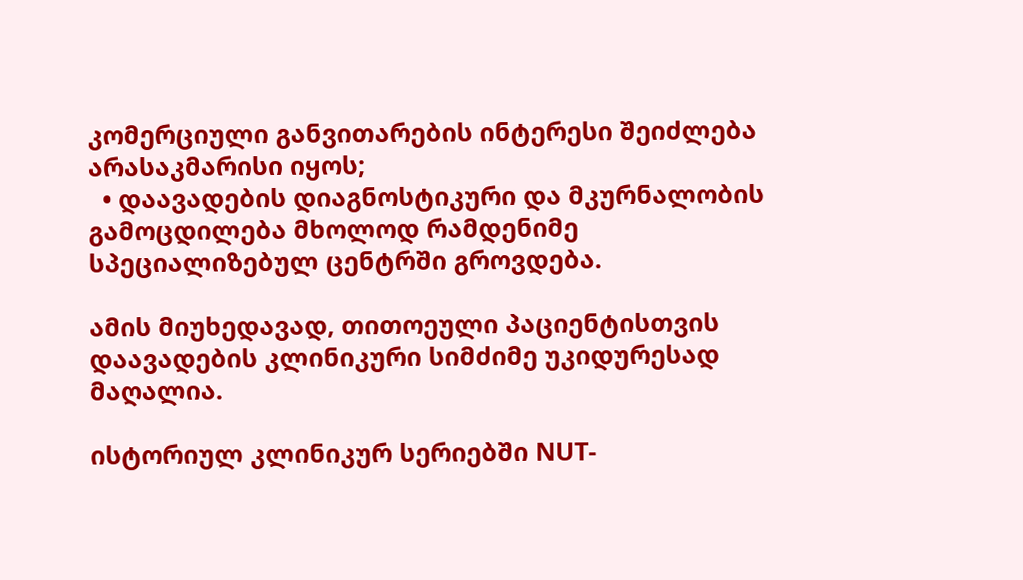კომერციული განვითარების ინტერესი შეიძლება არასაკმარისი იყოს;
  • დაავადების დიაგნოსტიკური და მკურნალობის გამოცდილება მხოლოდ რამდენიმე სპეციალიზებულ ცენტრში გროვდება.

ამის მიუხედავად, თითოეული პაციენტისთვის დაავადების კლინიკური სიმძიმე უკიდურესად მაღალია.

ისტორიულ კლინიკურ სერიებში NUT-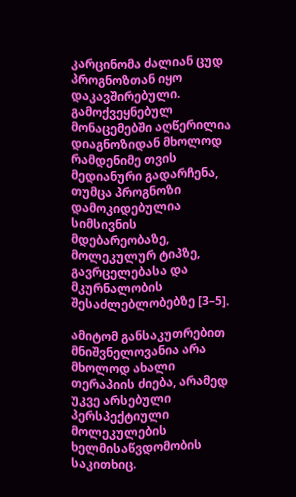კარცინომა ძალიან ცუდ პროგნოზთან იყო დაკავშირებული. გამოქვეყნებულ მონაცემებში აღწერილია დიაგნოზიდან მხოლოდ რამდენიმე თვის მედიანური გადარჩენა, თუმცა პროგნოზი დამოკიდებულია სიმსივნის მდებარეობაზე, მოლეკულურ ტიპზე, გავრცელებასა და მკურნალობის შესაძლებლობებზე [3–5].

ამიტომ განსაკუთრებით მნიშვნელოვანია არა მხოლოდ ახალი თერაპიის ძიება, არამედ უკვე არსებული პერსპექტიული მოლეკულების ხელმისაწვდომობის საკითხიც.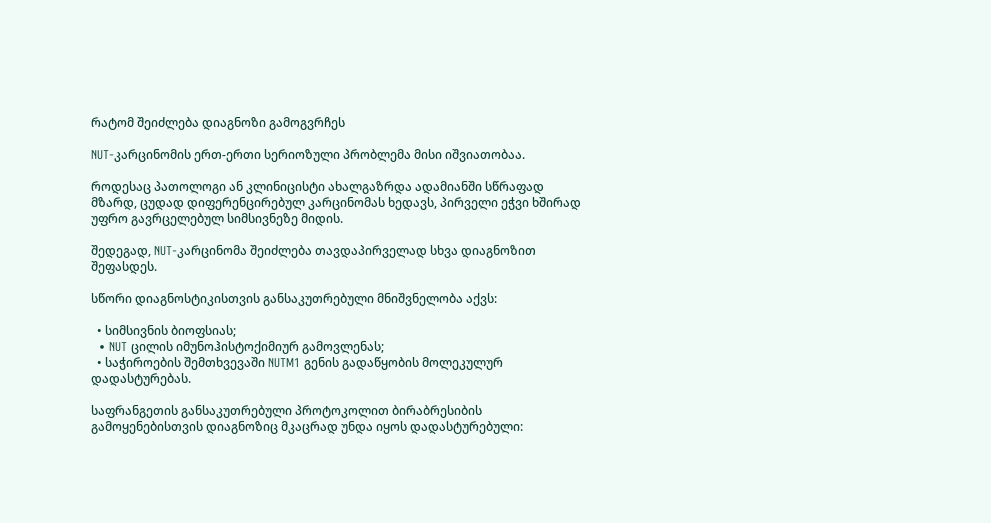რატომ შეიძლება დიაგნოზი გამოგვრჩეს

NUT-კარცინომის ერთ-ერთი სერიოზული პრობლემა მისი იშვიათობაა.

როდესაც პათოლოგი ან კლინიცისტი ახალგაზრდა ადამიანში სწრაფად მზარდ, ცუდად დიფერენცირებულ კარცინომას ხედავს, პირველი ეჭვი ხშირად უფრო გავრცელებულ სიმსივნეზე მიდის.

შედეგად, NUT-კარცინომა შეიძლება თავდაპირველად სხვა დიაგნოზით შეფასდეს.

სწორი დიაგნოსტიკისთვის განსაკუთრებული მნიშვნელობა აქვს:

  • სიმსივნის ბიოფსიას;
  • NUT ცილის იმუნოჰისტოქიმიურ გამოვლენას;
  • საჭიროების შემთხვევაში NUTM1 გენის გადაწყობის მოლეკულურ დადასტურებას.

საფრანგეთის განსაკუთრებული პროტოკოლით ბირაბრესიბის გამოყენებისთვის დიაგნოზიც მკაცრად უნდა იყოს დადასტურებული: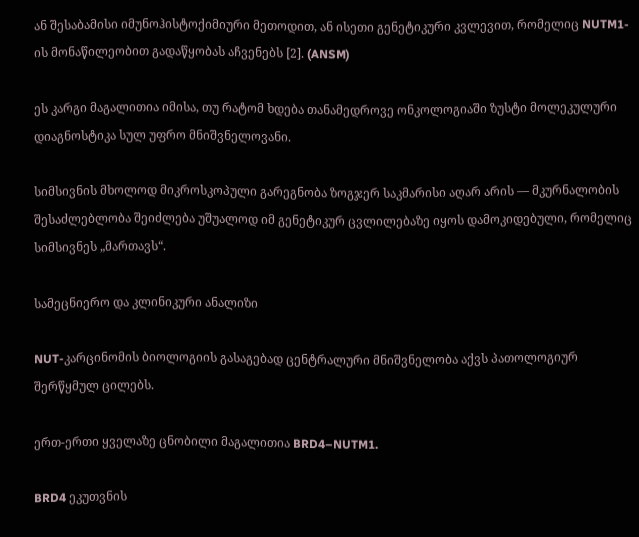ან შესაბამისი იმუნოჰისტოქიმიური მეთოდით, ან ისეთი გენეტიკური კვლევით, რომელიც NUTM1-ის მონაწილეობით გადაწყობას აჩვენებს [2]. (ANSM)

ეს კარგი მაგალითია იმისა, თუ რატომ ხდება თანამედროვე ონკოლოგიაში ზუსტი მოლეკულური დიაგნოსტიკა სულ უფრო მნიშვნელოვანი.

სიმსივნის მხოლოდ მიკროსკოპული გარეგნობა ზოგჯერ საკმარისი აღარ არის — მკურნალობის შესაძლებლობა შეიძლება უშუალოდ იმ გენეტიკურ ცვლილებაზე იყოს დამოკიდებული, რომელიც სიმსივნეს „მართავს“.

სამეცნიერო და კლინიკური ანალიზი

NUT-კარცინომის ბიოლოგიის გასაგებად ცენტრალური მნიშვნელობა აქვს პათოლოგიურ შერწყმულ ცილებს.

ერთ-ერთი ყველაზე ცნობილი მაგალითია BRD4–NUTM1.

BRD4 ეკუთვნის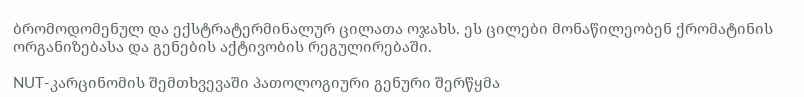ბრომოდომენულ და ექსტრატერმინალურ ცილათა ოჯახს. ეს ცილები მონაწილეობენ ქრომატინის ორგანიზებასა და გენების აქტივობის რეგულირებაში.

NUT-კარცინომის შემთხვევაში პათოლოგიური გენური შერწყმა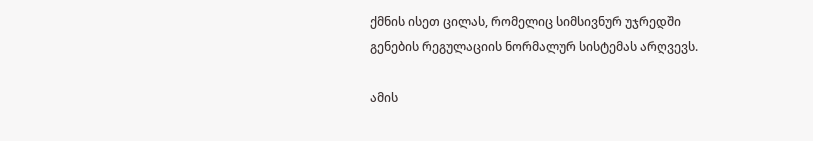ქმნის ისეთ ცილას, რომელიც სიმსივნურ უჯრედში გენების რეგულაციის ნორმალურ სისტემას არღვევს.

ამის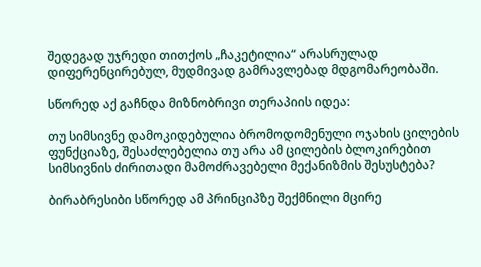შედეგად უჯრედი თითქოს „ჩაკეტილია“ არასრულად დიფერენცირებულ, მუდმივად გამრავლებად მდგომარეობაში.

სწორედ აქ გაჩნდა მიზნობრივი თერაპიის იდეა:

თუ სიმსივნე დამოკიდებულია ბრომოდომენული ოჯახის ცილების ფუნქციაზე, შესაძლებელია თუ არა ამ ცილების ბლოკირებით სიმსივნის ძირითადი მამოძრავებელი მექანიზმის შესუსტება?

ბირაბრესიბი სწორედ ამ პრინციპზე შექმნილი მცირე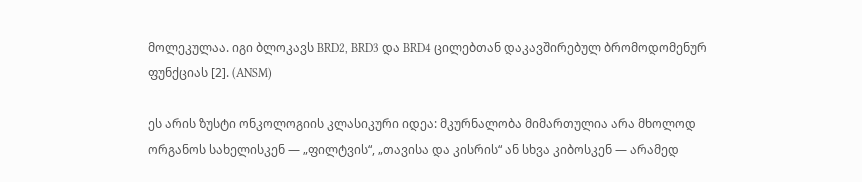მოლეკულაა. იგი ბლოკავს BRD2, BRD3 და BRD4 ცილებთან დაკავშირებულ ბრომოდომენურ ფუნქციას [2]. (ANSM)

ეს არის ზუსტი ონკოლოგიის კლასიკური იდეა: მკურნალობა მიმართულია არა მხოლოდ ორგანოს სახელისკენ — „ფილტვის“, „თავისა და კისრის“ ან სხვა კიბოსკენ — არამედ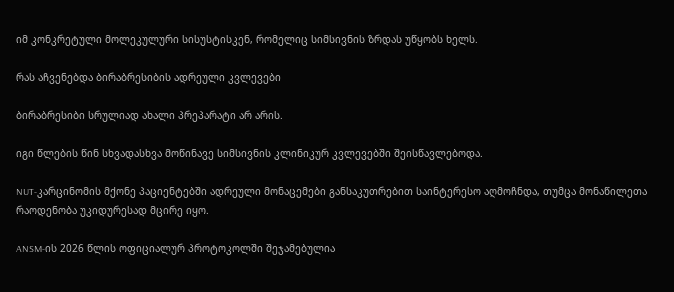იმ კონკრეტული მოლეკულური სისუსტისკენ, რომელიც სიმსივნის ზრდას უწყობს ხელს.

რას აჩვენებდა ბირაბრესიბის ადრეული კვლევები

ბირაბრესიბი სრულიად ახალი პრეპარატი არ არის.

იგი წლების წინ სხვადასხვა მოწინავე სიმსივნის კლინიკურ კვლევებში შეისწავლებოდა.

NUT-კარცინომის მქონე პაციენტებში ადრეული მონაცემები განსაკუთრებით საინტერესო აღმოჩნდა, თუმცა მონაწილეთა რაოდენობა უკიდურესად მცირე იყო.

ANSM-ის 2026 წლის ოფიციალურ პროტოკოლში შეჯამებულია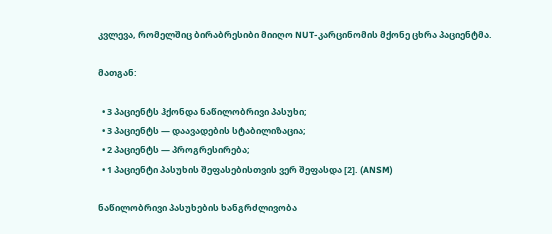კვლევა, რომელშიც ბირაბრესიბი მიიღო NUT-კარცინომის მქონე ცხრა პაციენტმა.

მათგან:

  • 3 პაციენტს ჰქონდა ნაწილობრივი პასუხი;
  • 3 პაციენტს — დაავადების სტაბილიზაცია;
  • 2 პაციენტს — პროგრესირება;
  • 1 პაციენტი პასუხის შეფასებისთვის ვერ შეფასდა [2]. (ANSM)

ნაწილობრივი პასუხების ხანგრძლივობა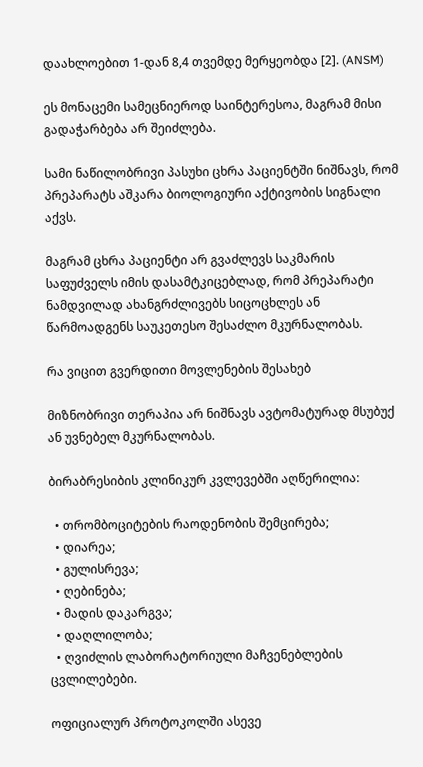დაახლოებით 1-დან 8,4 თვემდე მერყეობდა [2]. (ANSM)

ეს მონაცემი სამეცნიეროდ საინტერესოა, მაგრამ მისი გადაჭარბება არ შეიძლება.

სამი ნაწილობრივი პასუხი ცხრა პაციენტში ნიშნავს, რომ პრეპარატს აშკარა ბიოლოგიური აქტივობის სიგნალი აქვს.

მაგრამ ცხრა პაციენტი არ გვაძლევს საკმარის საფუძველს იმის დასამტკიცებლად, რომ პრეპარატი ნამდვილად ახანგრძლივებს სიცოცხლეს ან წარმოადგენს საუკეთესო შესაძლო მკურნალობას.

რა ვიცით გვერდითი მოვლენების შესახებ

მიზნობრივი თერაპია არ ნიშნავს ავტომატურად მსუბუქ ან უვნებელ მკურნალობას.

ბირაბრესიბის კლინიკურ კვლევებში აღწერილია:

  • თრომბოციტების რაოდენობის შემცირება;
  • დიარეა;
  • გულისრევა;
  • ღებინება;
  • მადის დაკარგვა;
  • დაღლილობა;
  • ღვიძლის ლაბორატორიული მაჩვენებლების ცვლილებები.

ოფიციალურ პროტოკოლში ასევე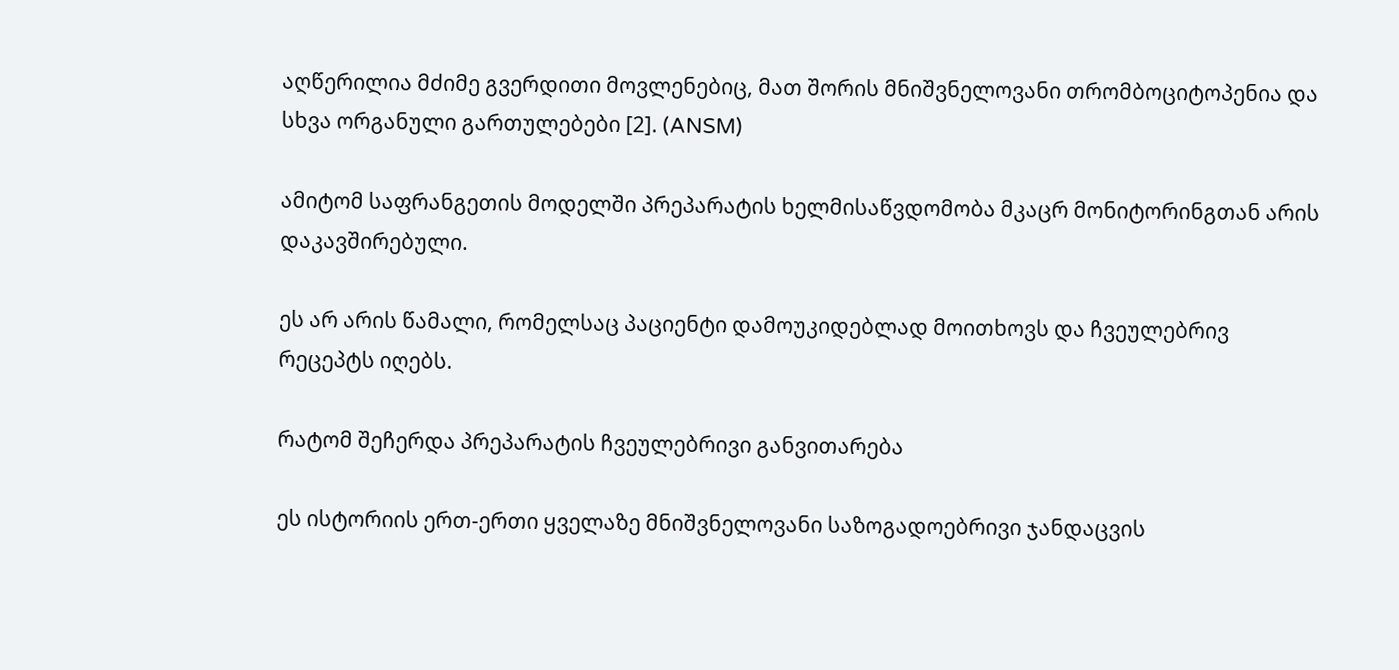აღწერილია მძიმე გვერდითი მოვლენებიც, მათ შორის მნიშვნელოვანი თრომბოციტოპენია და სხვა ორგანული გართულებები [2]. (ANSM)

ამიტომ საფრანგეთის მოდელში პრეპარატის ხელმისაწვდომობა მკაცრ მონიტორინგთან არის დაკავშირებული.

ეს არ არის წამალი, რომელსაც პაციენტი დამოუკიდებლად მოითხოვს და ჩვეულებრივ რეცეპტს იღებს.

რატომ შეჩერდა პრეპარატის ჩვეულებრივი განვითარება

ეს ისტორიის ერთ-ერთი ყველაზე მნიშვნელოვანი საზოგადოებრივი ჯანდაცვის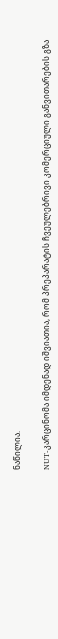ნაწილია.

NUT-კარცინომა იმდენად იშვიათია, რომ პრეპარატის ჩვეულებრივი კომერციული განვითარების გზა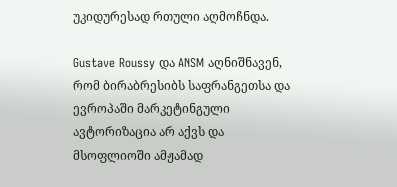უკიდურესად რთული აღმოჩნდა.

Gustave Roussy და ANSM აღნიშნავენ, რომ ბირაბრესიბს საფრანგეთსა და ევროპაში მარკეტინგული ავტორიზაცია არ აქვს და მსოფლიოში ამჟამად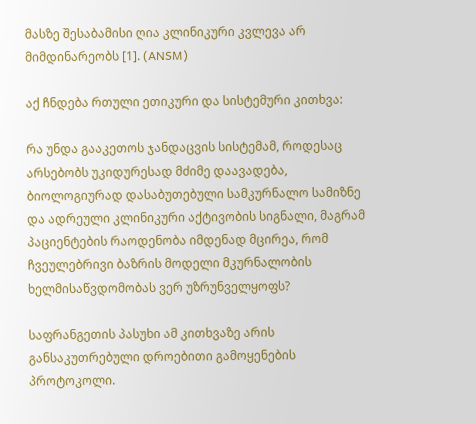მასზე შესაბამისი ღია კლინიკური კვლევა არ მიმდინარეობს [1]. (ANSM)

აქ ჩნდება რთული ეთიკური და სისტემური კითხვა:

რა უნდა გააკეთოს ჯანდაცვის სისტემამ, როდესაც არსებობს უკიდურესად მძიმე დაავადება, ბიოლოგიურად დასაბუთებული სამკურნალო სამიზნე და ადრეული კლინიკური აქტივობის სიგნალი, მაგრამ პაციენტების რაოდენობა იმდენად მცირეა, რომ ჩვეულებრივი ბაზრის მოდელი მკურნალობის ხელმისაწვდომობას ვერ უზრუნველყოფს?

საფრანგეთის პასუხი ამ კითხვაზე არის განსაკუთრებული დროებითი გამოყენების პროტოკოლი.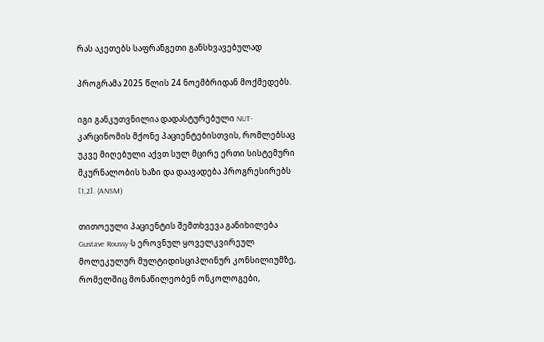რას აკეთებს საფრანგეთი განსხვავებულად

პროგრამა 2025 წლის 24 ნოემბრიდან მოქმედებს.

იგი განკუთვნილია დადასტურებული NUT-კარცინომის მქონე პაციენტებისთვის, რომლებსაც უკვე მიღებული აქვთ სულ მცირე ერთი სისტემური მკურნალობის ხაზი და დაავადება პროგრესირებს [1,2]. (ANSM)

თითოეული პაციენტის შემთხვევა განიხილება Gustave Roussy-ს ეროვნულ ყოველკვირეულ მოლეკულურ მულტიდისციპლინურ კონსილიუმზე, რომელშიც მონაწილეობენ ონკოლოგები,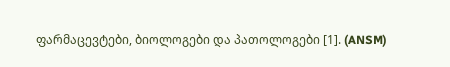ფარმაცევტები, ბიოლოგები და პათოლოგები [1]. (ANSM)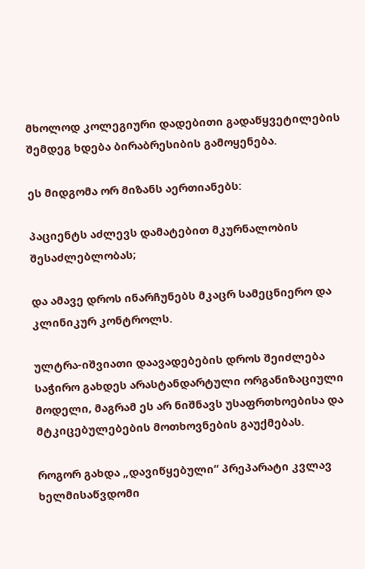მხოლოდ კოლეგიური დადებითი გადაწყვეტილების შემდეგ ხდება ბირაბრესიბის გამოყენება.

ეს მიდგომა ორ მიზანს აერთიანებს:

პაციენტს აძლევს დამატებით მკურნალობის შესაძლებლობას;

და ამავე დროს ინარჩუნებს მკაცრ სამეცნიერო და კლინიკურ კონტროლს.

ულტრა-იშვიათი დაავადებების დროს შეიძლება საჭირო გახდეს არასტანდარტული ორგანიზაციული მოდელი, მაგრამ ეს არ ნიშნავს უსაფრთხოებისა და მტკიცებულებების მოთხოვნების გაუქმებას.

როგორ გახდა „დავიწყებული“ პრეპარატი კვლავ ხელმისაწვდომი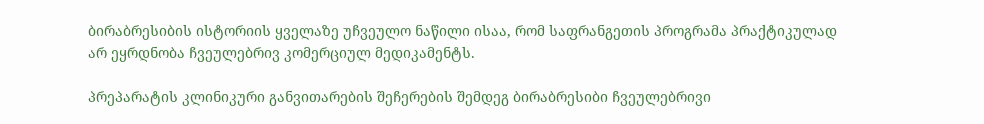ბირაბრესიბის ისტორიის ყველაზე უჩვეულო ნაწილი ისაა, რომ საფრანგეთის პროგრამა პრაქტიკულად არ ეყრდნობა ჩვეულებრივ კომერციულ მედიკამენტს.

პრეპარატის კლინიკური განვითარების შეჩერების შემდეგ ბირაბრესიბი ჩვეულებრივი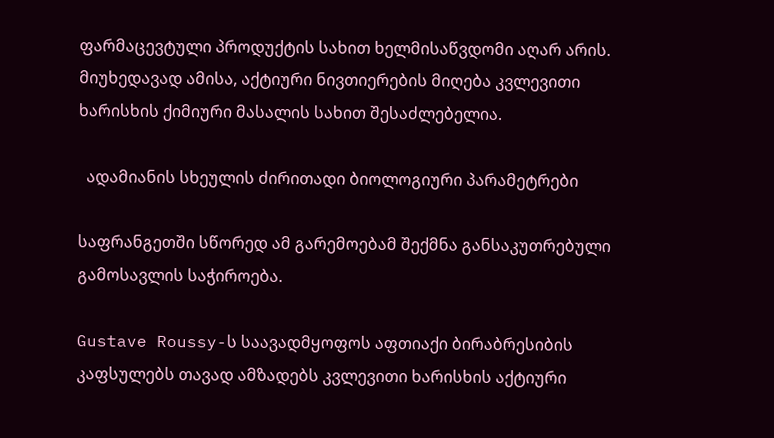ფარმაცევტული პროდუქტის სახით ხელმისაწვდომი აღარ არის. მიუხედავად ამისა, აქტიური ნივთიერების მიღება კვლევითი ხარისხის ქიმიური მასალის სახით შესაძლებელია.

  ადამიანის სხეულის ძირითადი ბიოლოგიური პარამეტრები

საფრანგეთში სწორედ ამ გარემოებამ შექმნა განსაკუთრებული გამოსავლის საჭიროება.

Gustave Roussy-ს საავადმყოფოს აფთიაქი ბირაბრესიბის კაფსულებს თავად ამზადებს კვლევითი ხარისხის აქტიური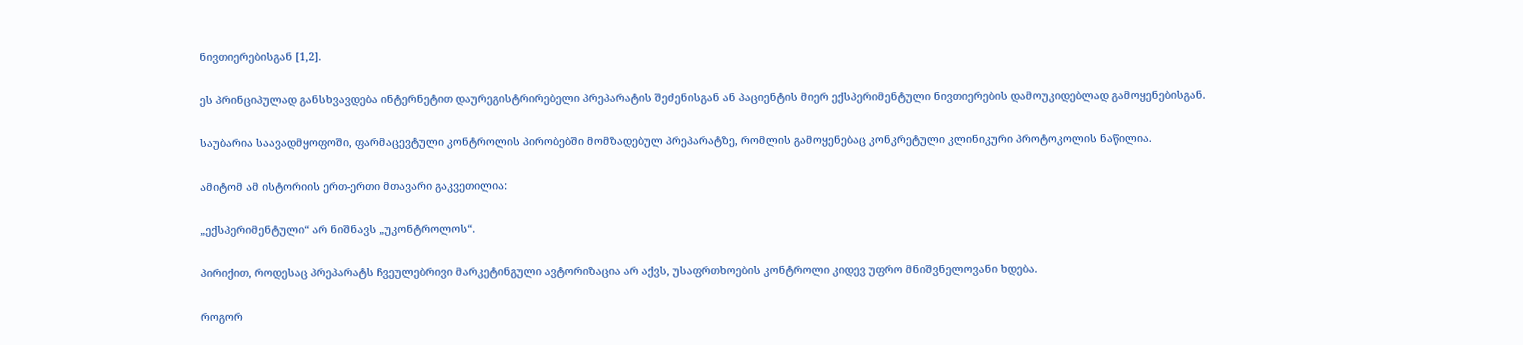ნივთიერებისგან [1,2].

ეს პრინციპულად განსხვავდება ინტერნეტით დაურეგისტრირებელი პრეპარატის შეძენისგან ან პაციენტის მიერ ექსპერიმენტული ნივთიერების დამოუკიდებლად გამოყენებისგან.

საუბარია საავადმყოფოში, ფარმაცევტული კონტროლის პირობებში მომზადებულ პრეპარატზე, რომლის გამოყენებაც კონკრეტული კლინიკური პროტოკოლის ნაწილია.

ამიტომ ამ ისტორიის ერთ-ერთი მთავარი გაკვეთილია:

„ექსპერიმენტული“ არ ნიშნავს „უკონტროლოს“.

პირიქით, როდესაც პრეპარატს ჩვეულებრივი მარკეტინგული ავტორიზაცია არ აქვს, უსაფრთხოების კონტროლი კიდევ უფრო მნიშვნელოვანი ხდება.

როგორ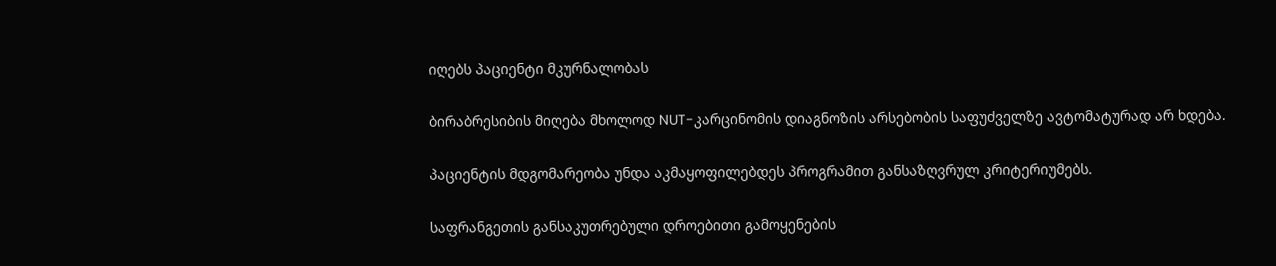იღებს პაციენტი მკურნალობას

ბირაბრესიბის მიღება მხოლოდ NUT-კარცინომის დიაგნოზის არსებობის საფუძველზე ავტომატურად არ ხდება.

პაციენტის მდგომარეობა უნდა აკმაყოფილებდეს პროგრამით განსაზღვრულ კრიტერიუმებს.

საფრანგეთის განსაკუთრებული დროებითი გამოყენების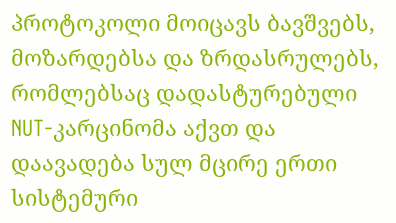პროტოკოლი მოიცავს ბავშვებს, მოზარდებსა და ზრდასრულებს, რომლებსაც დადასტურებული NUT-კარცინომა აქვთ და დაავადება სულ მცირე ერთი სისტემური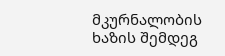მკურნალობის ხაზის შემდეგ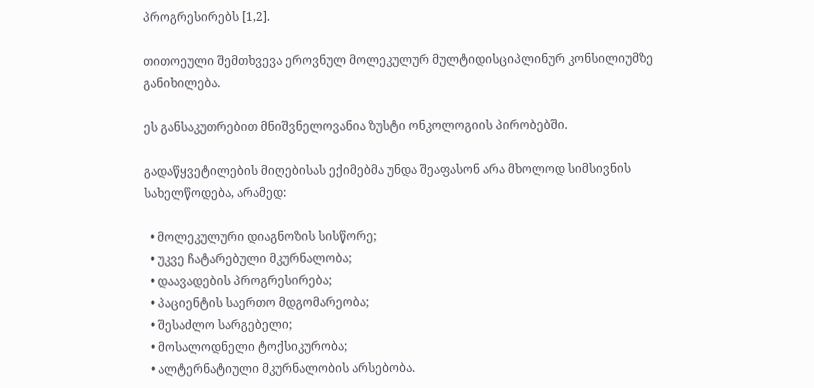პროგრესირებს [1,2].

თითოეული შემთხვევა ეროვნულ მოლეკულურ მულტიდისციპლინურ კონსილიუმზე განიხილება.

ეს განსაკუთრებით მნიშვნელოვანია ზუსტი ონკოლოგიის პირობებში.

გადაწყვეტილების მიღებისას ექიმებმა უნდა შეაფასონ არა მხოლოდ სიმსივნის სახელწოდება, არამედ:

  • მოლეკულური დიაგნოზის სისწორე;
  • უკვე ჩატარებული მკურნალობა;
  • დაავადების პროგრესირება;
  • პაციენტის საერთო მდგომარეობა;
  • შესაძლო სარგებელი;
  • მოსალოდნელი ტოქსიკურობა;
  • ალტერნატიული მკურნალობის არსებობა.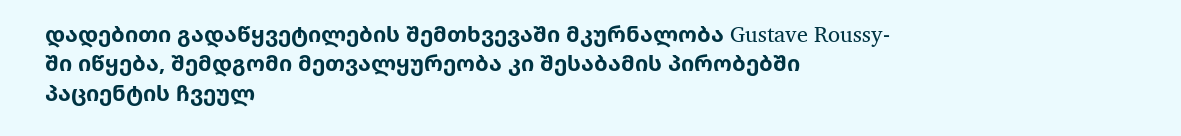დადებითი გადაწყვეტილების შემთხვევაში მკურნალობა Gustave Roussy-ში იწყება, შემდგომი მეთვალყურეობა კი შესაბამის პირობებში პაციენტის ჩვეულ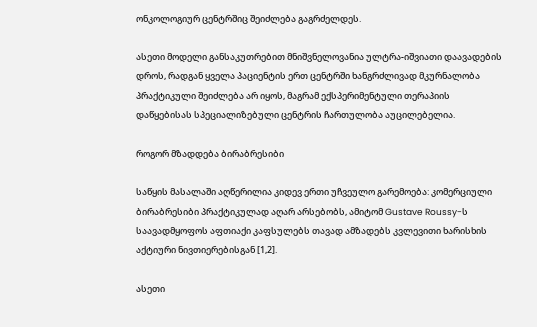ონკოლოგიურ ცენტრშიც შეიძლება გაგრძელდეს.

ასეთი მოდელი განსაკუთრებით მნიშვნელოვანია ულტრა-იშვიათი დაავადების დროს, რადგან ყველა პაციენტის ერთ ცენტრში ხანგრძლივად მკურნალობა პრაქტიკული შეიძლება არ იყოს, მაგრამ ექსპერიმენტული თერაპიის დაწყებისას სპეციალიზებული ცენტრის ჩართულობა აუცილებელია.

როგორ მზადდება ბირაბრესიბი

საწყის მასალაში აღწერილია კიდევ ერთი უჩვეულო გარემოება: კომერციული ბირაბრესიბი პრაქტიკულად აღარ არსებობს, ამიტომ Gustave Roussy-ს საავადმყოფოს აფთიაქი კაფსულებს თავად ამზადებს კვლევითი ხარისხის აქტიური ნივთიერებისგან [1,2].

ასეთი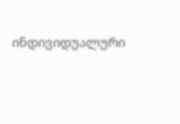ინდივიდუალური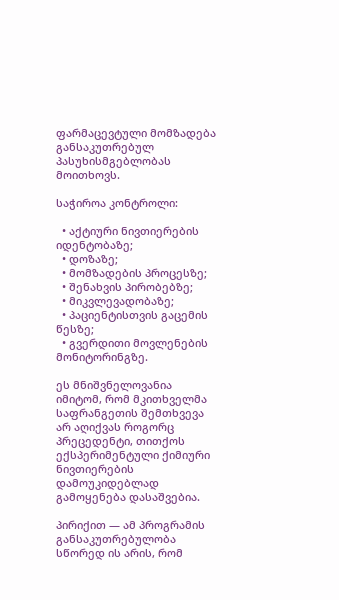ფარმაცევტული მომზადება განსაკუთრებულ პასუხისმგებლობას მოითხოვს.

საჭიროა კონტროლი:

  • აქტიური ნივთიერების იდენტობაზე;
  • დოზაზე;
  • მომზადების პროცესზე;
  • შენახვის პირობებზე;
  • მიკვლევადობაზე;
  • პაციენტისთვის გაცემის წესზე;
  • გვერდითი მოვლენების მონიტორინგზე.

ეს მნიშვნელოვანია იმიტომ, რომ მკითხველმა საფრანგეთის შემთხვევა არ აღიქვას როგორც პრეცედენტი, თითქოს ექსპერიმენტული ქიმიური ნივთიერების დამოუკიდებლად გამოყენება დასაშვებია.

პირიქით — ამ პროგრამის განსაკუთრებულობა სწორედ ის არის, რომ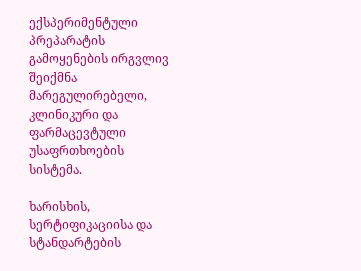ექსპერიმენტული პრეპარატის გამოყენების ირგვლივ შეიქმნა მარეგულირებელი, კლინიკური და ფარმაცევტული უსაფრთხოების სისტემა.

ხარისხის, სერტიფიკაციისა და სტანდარტების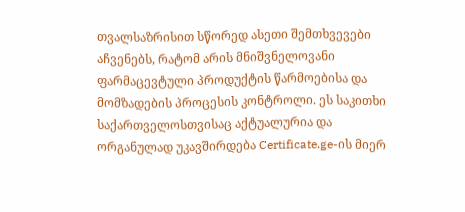თვალსაზრისით სწორედ ასეთი შემთხვევები აჩვენებს, რატომ არის მნიშვნელოვანი ფარმაცევტული პროდუქტის წარმოებისა და მომზადების პროცესის კონტროლი. ეს საკითხი საქართველოსთვისაც აქტუალურია და ორგანულად უკავშირდება Certificate.ge-ის მიერ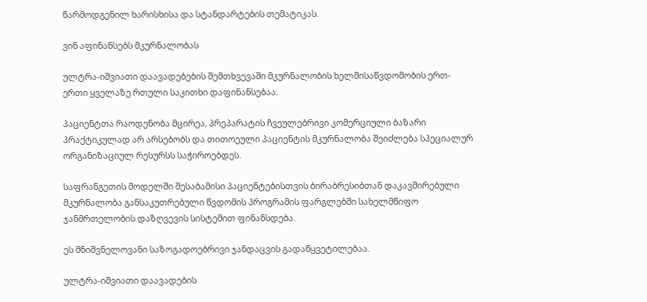წარმოდგენილ ხარისხისა და სტანდარტების თემატიკას.

ვინ აფინანსებს მკურნალობას

ულტრა-იშვიათი დაავადებების შემთხვევაში მკურნალობის ხელმისაწვდომობის ერთ-ერთი ყველაზე რთული საკითხი დაფინანსებაა.

პაციენტთა რაოდენობა მცირეა, პრეპარატის ჩვეულებრივი კომერციული ბაზარი პრაქტიკულად არ არსებობს და თითოეული პაციენტის მკურნალობა შეიძლება სპეციალურ ორგანიზაციულ რესურსს საჭიროებდეს.

საფრანგეთის მოდელში შესაბამისი პაციენტებისთვის ბირაბრესიბთან დაკავშირებული მკურნალობა განსაკუთრებული წვდომის პროგრამის ფარგლებში სახელმწიფო ჯანმრთელობის დაზღვევის სისტემით ფინანსდება.

ეს მნიშვნელოვანი საზოგადოებრივი ჯანდაცვის გადაწყვეტილებაა.

ულტრა-იშვიათი დაავადების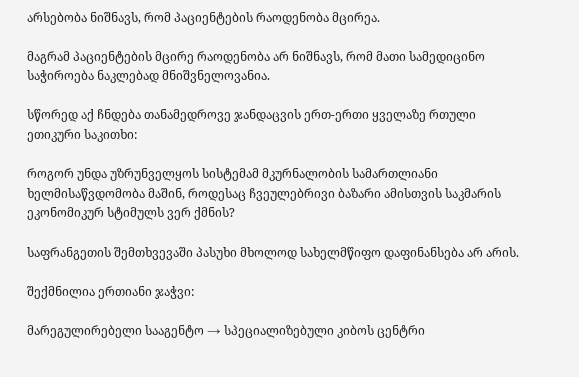არსებობა ნიშნავს, რომ პაციენტების რაოდენობა მცირეა.

მაგრამ პაციენტების მცირე რაოდენობა არ ნიშნავს, რომ მათი სამედიცინო საჭიროება ნაკლებად მნიშვნელოვანია.

სწორედ აქ ჩნდება თანამედროვე ჯანდაცვის ერთ-ერთი ყველაზე რთული ეთიკური საკითხი:

როგორ უნდა უზრუნველყოს სისტემამ მკურნალობის სამართლიანი ხელმისაწვდომობა მაშინ, როდესაც ჩვეულებრივი ბაზარი ამისთვის საკმარის ეკონომიკურ სტიმულს ვერ ქმნის?

საფრანგეთის შემთხვევაში პასუხი მხოლოდ სახელმწიფო დაფინანსება არ არის.

შექმნილია ერთიანი ჯაჭვი:

მარეგულირებელი სააგენტო → სპეციალიზებული კიბოს ცენტრი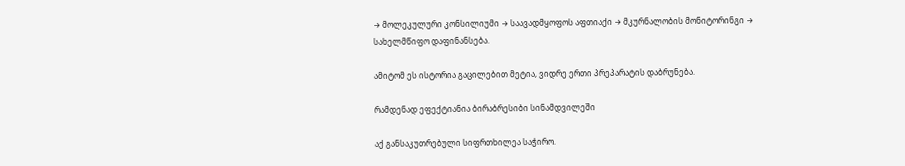→ მოლეკულური კონსილიუმი → საავადმყოფოს აფთიაქი → მკურნალობის მონიტორინგი → სახელმწიფო დაფინანსება.

ამიტომ ეს ისტორია გაცილებით მეტია, ვიდრე ერთი პრეპარატის დაბრუნება.

რამდენად ეფექტიანია ბირაბრესიბი სინამდვილეში

აქ განსაკუთრებული სიფრთხილეა საჭირო.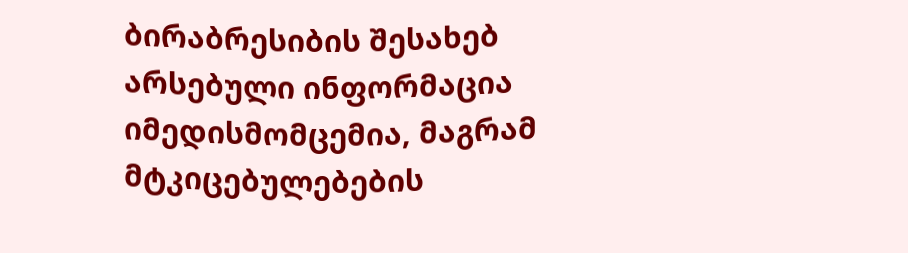ბირაბრესიბის შესახებ არსებული ინფორმაცია იმედისმომცემია, მაგრამ მტკიცებულებების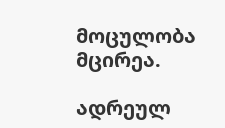მოცულობა მცირეა.

ადრეულ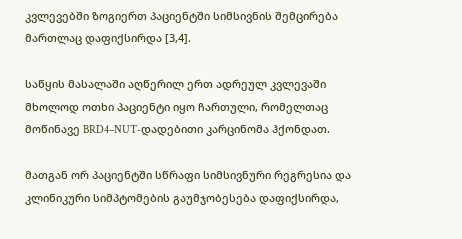კვლევებში ზოგიერთ პაციენტში სიმსივნის შემცირება მართლაც დაფიქსირდა [3,4].

საწყის მასალაში აღწერილ ერთ ადრეულ კვლევაში მხოლოდ ოთხი პაციენტი იყო ჩართული, რომელთაც მოწინავე BRD4–NUT-დადებითი კარცინომა ჰქონდათ.

მათგან ორ პაციენტში სწრაფი სიმსივნური რეგრესია და კლინიკური სიმპტომების გაუმჯობესება დაფიქსირდა,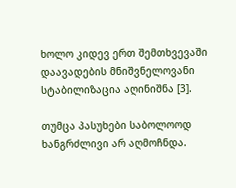ხოლო კიდევ ერთ შემთხვევაში დაავადების მნიშვნელოვანი სტაბილიზაცია აღინიშნა [3].

თუმცა პასუხები საბოლოოდ ხანგრძლივი არ აღმოჩნდა.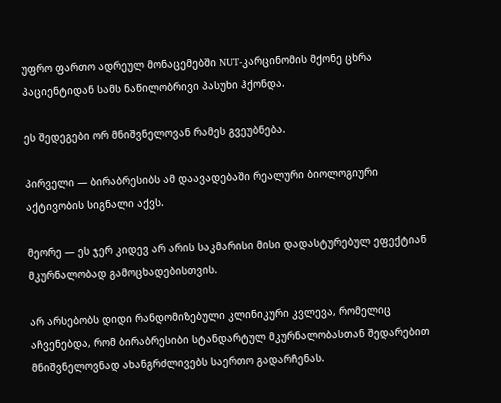უფრო ფართო ადრეულ მონაცემებში NUT-კარცინომის მქონე ცხრა პაციენტიდან სამს ნაწილობრივი პასუხი ჰქონდა.

ეს შედეგები ორ მნიშვნელოვან რამეს გვეუბნება.

პირველი — ბირაბრესიბს ამ დაავადებაში რეალური ბიოლოგიური აქტივობის სიგნალი აქვს.

მეორე — ეს ჯერ კიდევ არ არის საკმარისი მისი დადასტურებულ ეფექტიან მკურნალობად გამოცხადებისთვის.

არ არსებობს დიდი რანდომიზებული კლინიკური კვლევა, რომელიც აჩვენებდა, რომ ბირაბრესიბი სტანდარტულ მკურნალობასთან შედარებით მნიშვნელოვნად ახანგრძლივებს საერთო გადარჩენას.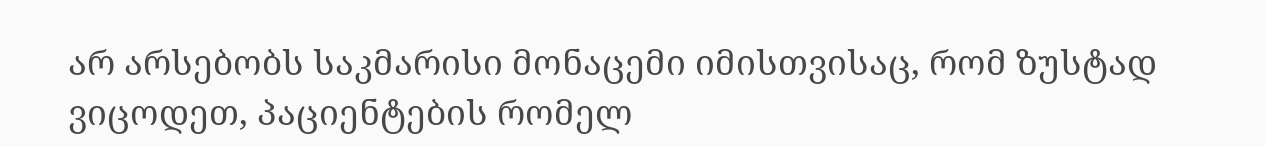არ არსებობს საკმარისი მონაცემი იმისთვისაც, რომ ზუსტად ვიცოდეთ, პაციენტების რომელ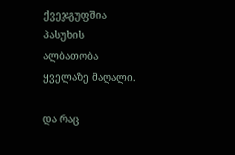ქვეჯგუფშია პასუხის ალბათობა ყველაზე მაღალი.

და რაც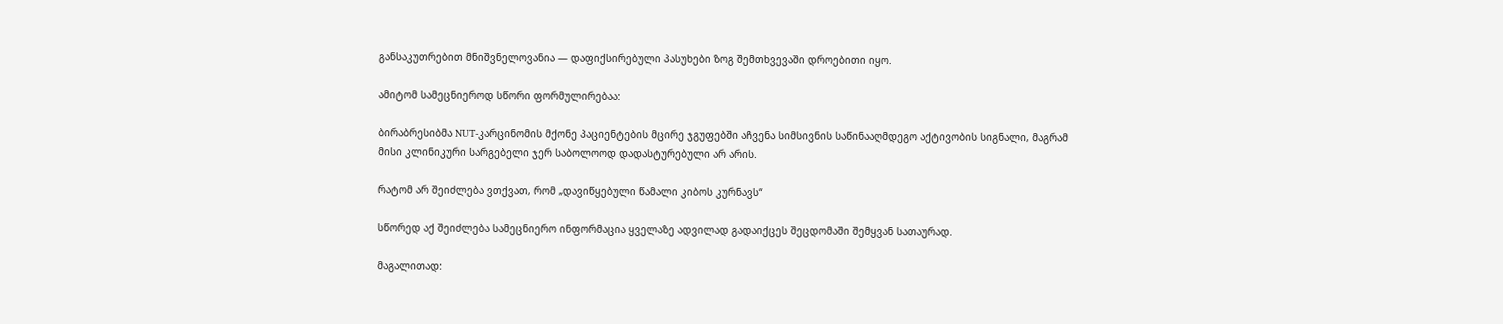განსაკუთრებით მნიშვნელოვანია — დაფიქსირებული პასუხები ზოგ შემთხვევაში დროებითი იყო.

ამიტომ სამეცნიეროდ სწორი ფორმულირებაა:

ბირაბრესიბმა NUT-კარცინომის მქონე პაციენტების მცირე ჯგუფებში აჩვენა სიმსივნის საწინააღმდეგო აქტივობის სიგნალი, მაგრამ მისი კლინიკური სარგებელი ჯერ საბოლოოდ დადასტურებული არ არის.

რატომ არ შეიძლება ვთქვათ, რომ „დავიწყებული წამალი კიბოს კურნავს“

სწორედ აქ შეიძლება სამეცნიერო ინფორმაცია ყველაზე ადვილად გადაიქცეს შეცდომაში შემყვან სათაურად.

მაგალითად: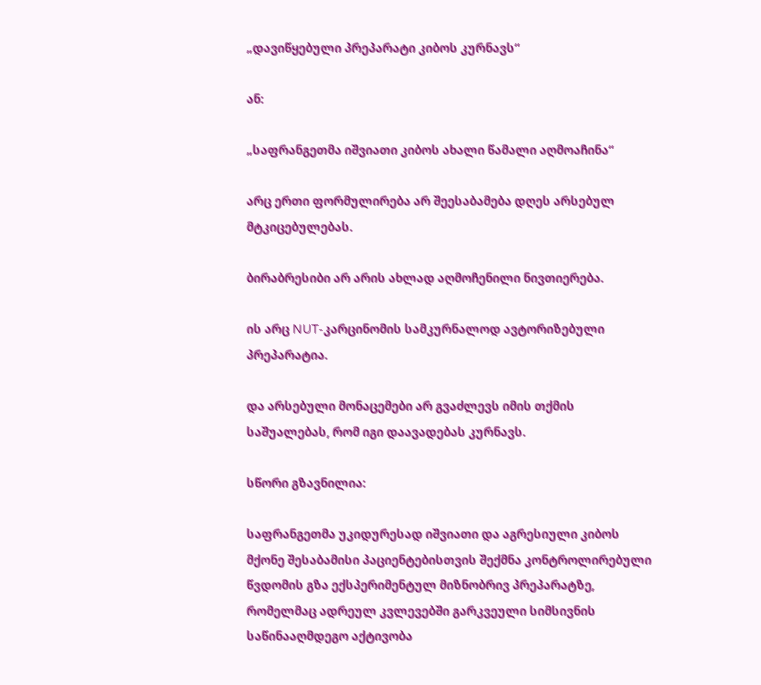„დავიწყებული პრეპარატი კიბოს კურნავს“

ან:

„საფრანგეთმა იშვიათი კიბოს ახალი წამალი აღმოაჩინა“

არც ერთი ფორმულირება არ შეესაბამება დღეს არსებულ მტკიცებულებას.

ბირაბრესიბი არ არის ახლად აღმოჩენილი ნივთიერება.

ის არც NUT-კარცინომის სამკურნალოდ ავტორიზებული პრეპარატია.

და არსებული მონაცემები არ გვაძლევს იმის თქმის საშუალებას, რომ იგი დაავადებას კურნავს.

სწორი გზავნილია:

საფრანგეთმა უკიდურესად იშვიათი და აგრესიული კიბოს მქონე შესაბამისი პაციენტებისთვის შექმნა კონტროლირებული წვდომის გზა ექსპერიმენტულ მიზნობრივ პრეპარატზე, რომელმაც ადრეულ კვლევებში გარკვეული სიმსივნის საწინააღმდეგო აქტივობა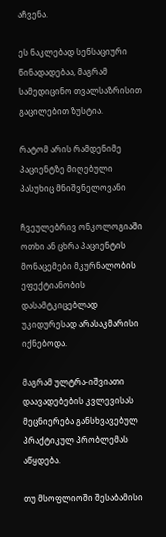აჩვენა.

ეს ნაკლებად სენსაციური წინადადებაა, მაგრამ სამედიცინო თვალსაზრისით გაცილებით ზუსტია.

რატომ არის რამდენიმე პაციენტზე მიღებული პასუხიც მნიშვნელოვანი

ჩვეულებრივ ონკოლოგიაში ოთხი ან ცხრა პაციენტის მონაცემები მკურნალობის ეფექტიანობის დასამტკიცებლად უკიდურესად არასაკმარისი იქნებოდა.

მაგრამ ულტრა-იშვიათი დაავადებების კვლევისას მეცნიერება განსხვავებულ პრაქტიკულ პრობლემას აწყდება.

თუ მსოფლიოში შესაბამისი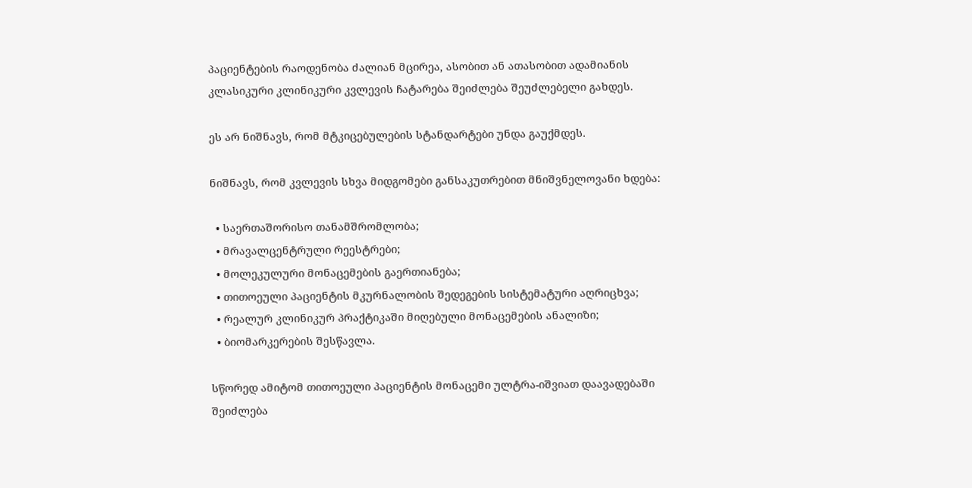პაციენტების რაოდენობა ძალიან მცირეა, ასობით ან ათასობით ადამიანის კლასიკური კლინიკური კვლევის ჩატარება შეიძლება შეუძლებელი გახდეს.

ეს არ ნიშნავს, რომ მტკიცებულების სტანდარტები უნდა გაუქმდეს.

ნიშნავს, რომ კვლევის სხვა მიდგომები განსაკუთრებით მნიშვნელოვანი ხდება:

  • საერთაშორისო თანამშრომლობა;
  • მრავალცენტრული რეესტრები;
  • მოლეკულური მონაცემების გაერთიანება;
  • თითოეული პაციენტის მკურნალობის შედეგების სისტემატური აღრიცხვა;
  • რეალურ კლინიკურ პრაქტიკაში მიღებული მონაცემების ანალიზი;
  • ბიომარკერების შესწავლა.

სწორედ ამიტომ თითოეული პაციენტის მონაცემი ულტრა-იშვიათ დაავადებაში შეიძლება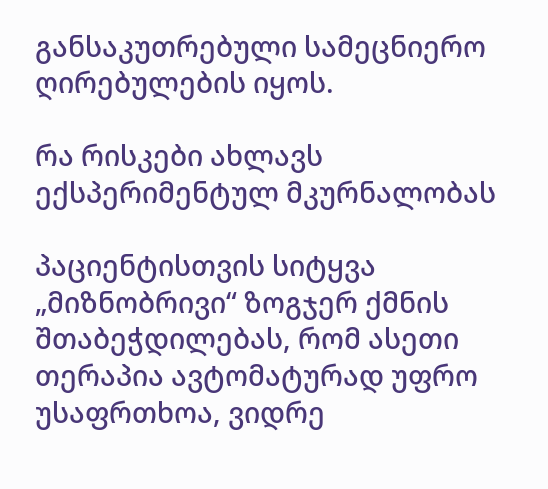განსაკუთრებული სამეცნიერო ღირებულების იყოს.

რა რისკები ახლავს ექსპერიმენტულ მკურნალობას

პაციენტისთვის სიტყვა „მიზნობრივი“ ზოგჯერ ქმნის შთაბეჭდილებას, რომ ასეთი თერაპია ავტომატურად უფრო უსაფრთხოა, ვიდრე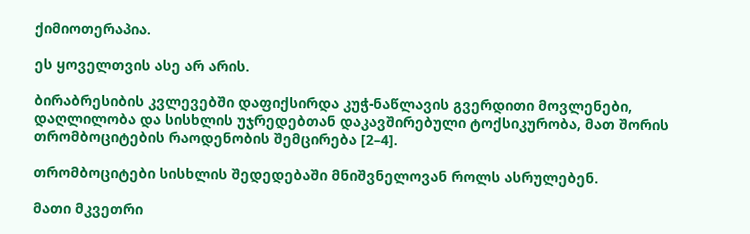ქიმიოთერაპია.

ეს ყოველთვის ასე არ არის.

ბირაბრესიბის კვლევებში დაფიქსირდა კუჭ-ნაწლავის გვერდითი მოვლენები, დაღლილობა და სისხლის უჯრედებთან დაკავშირებული ტოქსიკურობა, მათ შორის თრომბოციტების რაოდენობის შემცირება [2–4].

თრომბოციტები სისხლის შედედებაში მნიშვნელოვან როლს ასრულებენ.

მათი მკვეთრი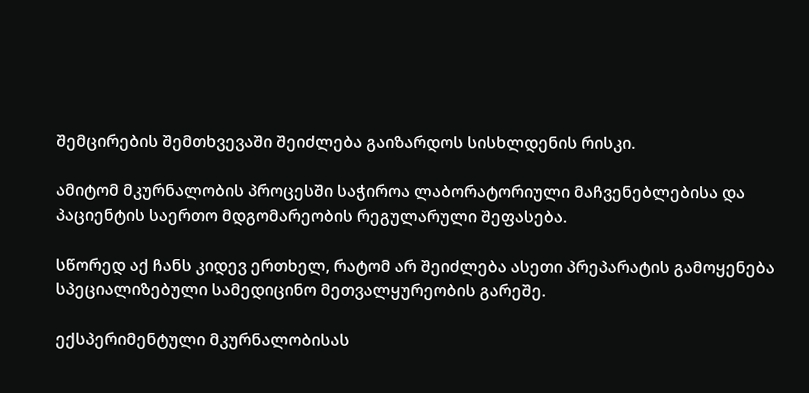შემცირების შემთხვევაში შეიძლება გაიზარდოს სისხლდენის რისკი.

ამიტომ მკურნალობის პროცესში საჭიროა ლაბორატორიული მაჩვენებლებისა და პაციენტის საერთო მდგომარეობის რეგულარული შეფასება.

სწორედ აქ ჩანს კიდევ ერთხელ, რატომ არ შეიძლება ასეთი პრეპარატის გამოყენება სპეციალიზებული სამედიცინო მეთვალყურეობის გარეშე.

ექსპერიმენტული მკურნალობისას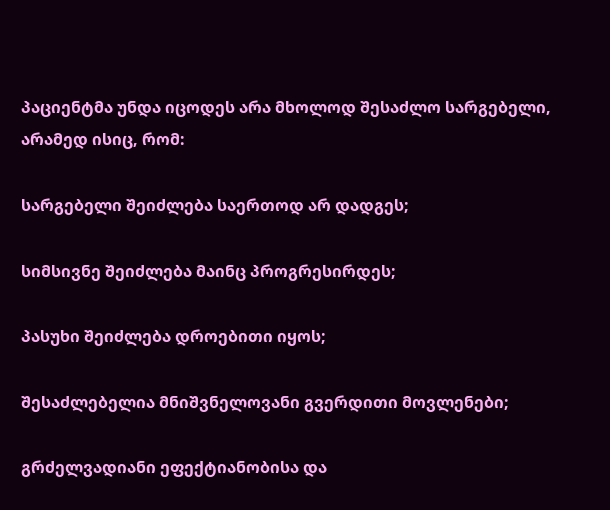პაციენტმა უნდა იცოდეს არა მხოლოდ შესაძლო სარგებელი, არამედ ისიც, რომ:

სარგებელი შეიძლება საერთოდ არ დადგეს;

სიმსივნე შეიძლება მაინც პროგრესირდეს;

პასუხი შეიძლება დროებითი იყოს;

შესაძლებელია მნიშვნელოვანი გვერდითი მოვლენები;

გრძელვადიანი ეფექტიანობისა და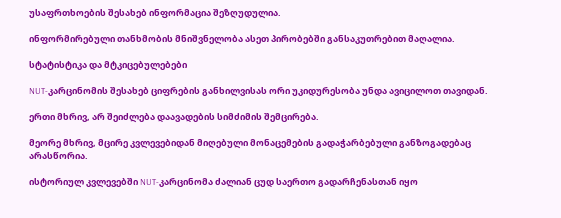უსაფრთხოების შესახებ ინფორმაცია შეზღუდულია.

ინფორმირებული თანხმობის მნიშვნელობა ასეთ პირობებში განსაკუთრებით მაღალია.

სტატისტიკა და მტკიცებულებები

NUT-კარცინომის შესახებ ციფრების განხილვისას ორი უკიდურესობა უნდა ავიცილოთ თავიდან.

ერთი მხრივ, არ შეიძლება დაავადების სიმძიმის შემცირება.

მეორე მხრივ, მცირე კვლევებიდან მიღებული მონაცემების გადაჭარბებული განზოგადებაც არასწორია.

ისტორიულ კვლევებში NUT-კარცინომა ძალიან ცუდ საერთო გადარჩენასთან იყო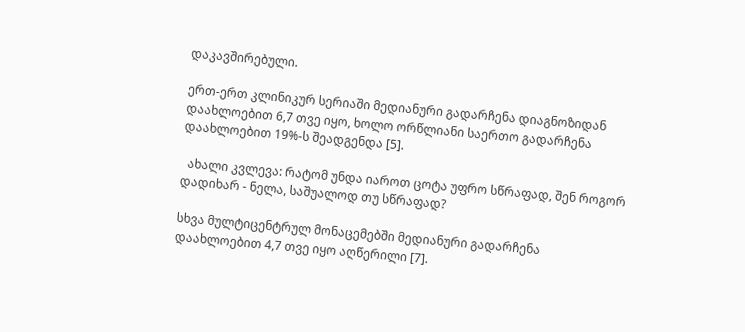დაკავშირებული.

ერთ-ერთ კლინიკურ სერიაში მედიანური გადარჩენა დიაგნოზიდან დაახლოებით 6,7 თვე იყო, ხოლო ორწლიანი საერთო გადარჩენა დაახლოებით 19%-ს შეადგენდა [5].

  ახალი კვლევა: რატომ უნდა იაროთ ცოტა უფრო სწრაფად, შენ როგორ დადიხარ - ნელა, საშუალოდ თუ სწრაფად?

სხვა მულტიცენტრულ მონაცემებში მედიანური გადარჩენა დაახლოებით 4,7 თვე იყო აღწერილი [7].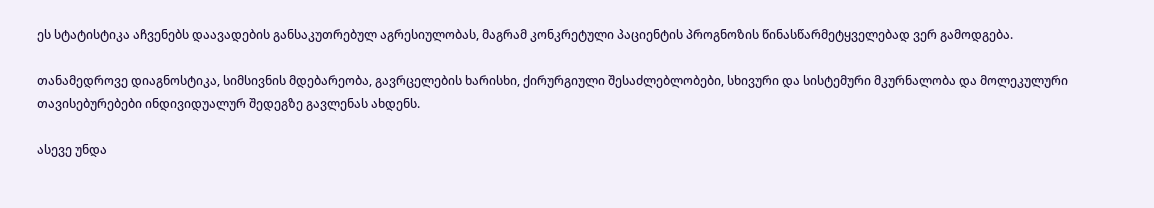ეს სტატისტიკა აჩვენებს დაავადების განსაკუთრებულ აგრესიულობას, მაგრამ კონკრეტული პაციენტის პროგნოზის წინასწარმეტყველებად ვერ გამოდგება.

თანამედროვე დიაგნოსტიკა, სიმსივნის მდებარეობა, გავრცელების ხარისხი, ქირურგიული შესაძლებლობები, სხივური და სისტემური მკურნალობა და მოლეკულური თავისებურებები ინდივიდუალურ შედეგზე გავლენას ახდენს.

ასევე უნდა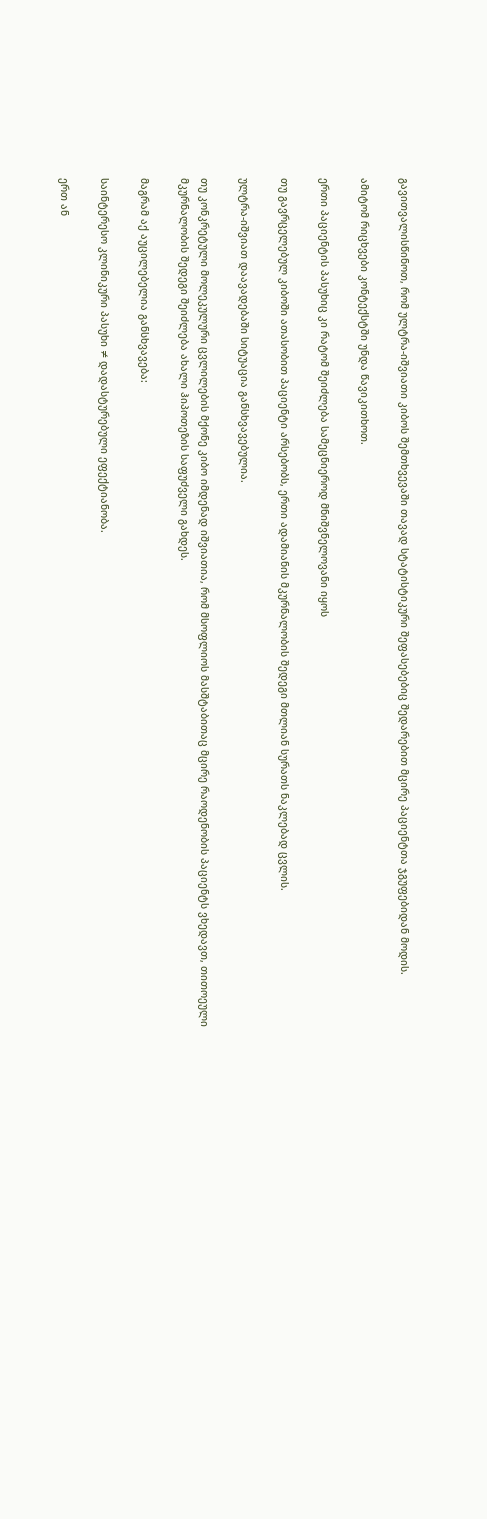გავითვალისწინოთ, რომ ულტრა-იშვიათი კიბოს შემთხვევაში თავად სტატისტიკური შეფასებებიც შედარებით მცირე პაციენტთა ჯგუფებიდან მოდის.

ამიტომ რიცხვები კონტექსტში უნდა წავიკითხოთ.

ერთი პაციენტის პასუხიც კი რატომ შეიძლება სამეცნიეროდ მნიშვნელოვანი იყოს

თუ გავრცელებულ კიბოში ათასობით პაციენტი არსებობს, ერთი ადამიანის მკურნალობის შედეგი მთლიან სურათს ნაკლებად ცვლის.

ულტრა-იშვიათ დაავადებაში სიტუაცია განსხვავებულია.

თუ კონკრეტული მოლეკულური ცვლილების მქონე კიბო იმდენად იშვიათია, რომ მსოფლიოს მასშტაბითაც მცირე რაოდენობის პაციენტს ვხედავთ, თითოეული მკურნალობის შედეგი შეიძლება ახალი ჰიპოთეზის საფუძველი გახდეს.

მაგრამ აქ აუცილებელია განსხვავება:

საინტერესო კლინიკური პასუხი ≠ დადასტურებული ეფექტიანობა.

ერთ ან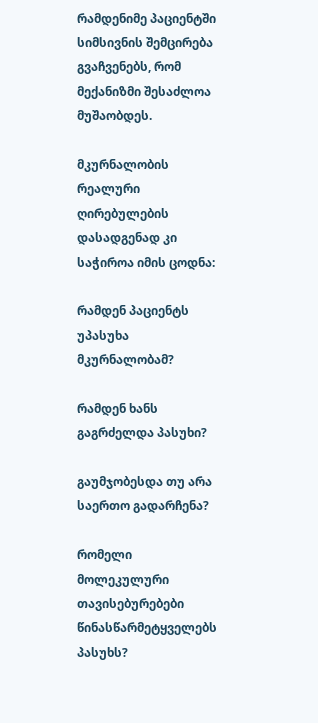რამდენიმე პაციენტში სიმსივნის შემცირება გვაჩვენებს, რომ მექანიზმი შესაძლოა მუშაობდეს.

მკურნალობის რეალური ღირებულების დასადგენად კი საჭიროა იმის ცოდნა:

რამდენ პაციენტს უპასუხა მკურნალობამ?

რამდენ ხანს გაგრძელდა პასუხი?

გაუმჯობესდა თუ არა საერთო გადარჩენა?

რომელი მოლეკულური თავისებურებები წინასწარმეტყველებს პასუხს?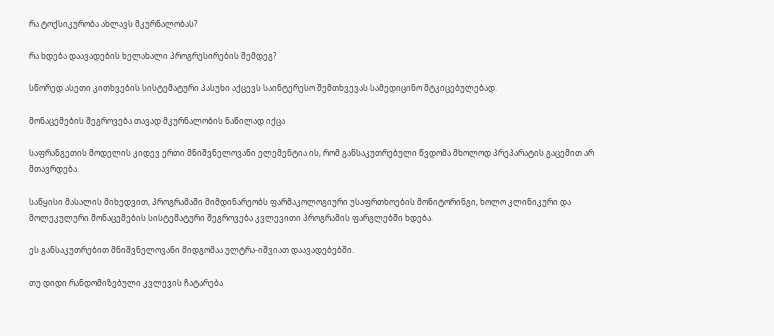რა ტოქსიკურობა ახლავს მკურნალობას?

რა ხდება დაავადების ხელახალი პროგრესირების შემდეგ?

სწორედ ასეთი კითხვების სისტემატური პასუხი აქცევს საინტერესო შემთხვევას სამედიცინო მტკიცებულებად.

მონაცემების შეგროვება თავად მკურნალობის ნაწილად იქცა

საფრანგეთის მოდელის კიდევ ერთი მნიშვნელოვანი ელემენტია ის, რომ განსაკუთრებული წვდომა მხოლოდ პრეპარატის გაცემით არ მთავრდება.

საწყისი მასალის მიხედვით, პროგრამაში მიმდინარეობს ფარმაკოლოგიური უსაფრთხოების მონიტორინგი, ხოლო კლინიკური და მოლეკულური მონაცემების სისტემატური შეგროვება კვლევითი პროგრამის ფარგლებში ხდება.

ეს განსაკუთრებით მნიშვნელოვანი მიდგომაა ულტრა-იშვიათ დაავადებებში.

თუ დიდი რანდომიზებული კვლევის ჩატარება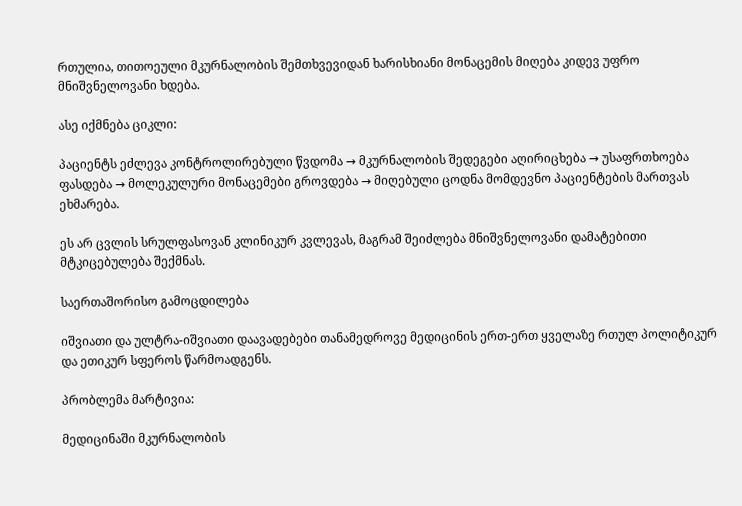რთულია, თითოეული მკურნალობის შემთხვევიდან ხარისხიანი მონაცემის მიღება კიდევ უფრო მნიშვნელოვანი ხდება.

ასე იქმნება ციკლი:

პაციენტს ეძლევა კონტროლირებული წვდომა → მკურნალობის შედეგები აღირიცხება → უსაფრთხოება ფასდება → მოლეკულური მონაცემები გროვდება → მიღებული ცოდნა მომდევნო პაციენტების მართვას ეხმარება.

ეს არ ცვლის სრულფასოვან კლინიკურ კვლევას, მაგრამ შეიძლება მნიშვნელოვანი დამატებითი მტკიცებულება შექმნას.

საერთაშორისო გამოცდილება

იშვიათი და ულტრა-იშვიათი დაავადებები თანამედროვე მედიცინის ერთ-ერთ ყველაზე რთულ პოლიტიკურ და ეთიკურ სფეროს წარმოადგენს.

პრობლემა მარტივია:

მედიცინაში მკურნალობის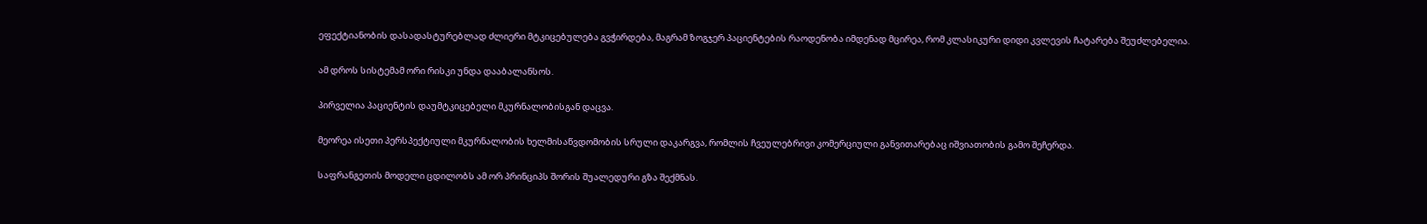ეფექტიანობის დასადასტურებლად ძლიერი მტკიცებულება გვჭირდება, მაგრამ ზოგჯერ პაციენტების რაოდენობა იმდენად მცირეა, რომ კლასიკური დიდი კვლევის ჩატარება შეუძლებელია.

ამ დროს სისტემამ ორი რისკი უნდა დააბალანსოს.

პირველია პაციენტის დაუმტკიცებელი მკურნალობისგან დაცვა.

მეორეა ისეთი პერსპექტიული მკურნალობის ხელმისაწვდომობის სრული დაკარგვა, რომლის ჩვეულებრივი კომერციული განვითარებაც იშვიათობის გამო შეჩერდა.

საფრანგეთის მოდელი ცდილობს ამ ორ პრინციპს შორის შუალედური გზა შექმნას.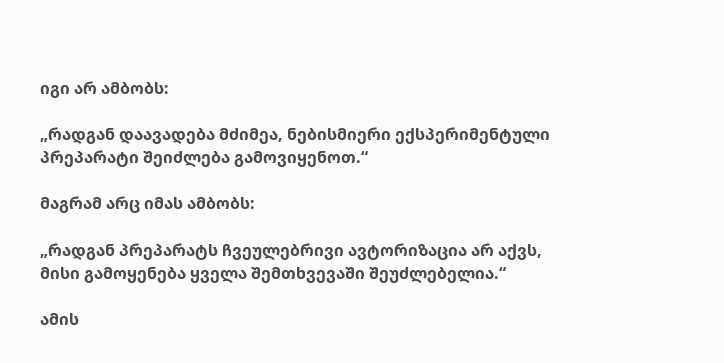იგი არ ამბობს:

„რადგან დაავადება მძიმეა, ნებისმიერი ექსპერიმენტული პრეპარატი შეიძლება გამოვიყენოთ.“

მაგრამ არც იმას ამბობს:

„რადგან პრეპარატს ჩვეულებრივი ავტორიზაცია არ აქვს, მისი გამოყენება ყველა შემთხვევაში შეუძლებელია.“

ამის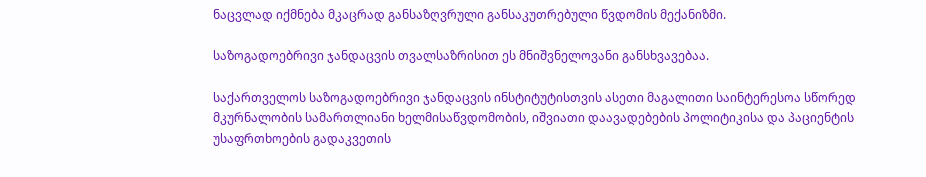ნაცვლად იქმნება მკაცრად განსაზღვრული განსაკუთრებული წვდომის მექანიზმი.

საზოგადოებრივი ჯანდაცვის თვალსაზრისით ეს მნიშვნელოვანი განსხვავებაა.

საქართველოს საზოგადოებრივი ჯანდაცვის ინსტიტუტისთვის ასეთი მაგალითი საინტერესოა სწორედ მკურნალობის სამართლიანი ხელმისაწვდომობის, იშვიათი დაავადებების პოლიტიკისა და პაციენტის უსაფრთხოების გადაკვეთის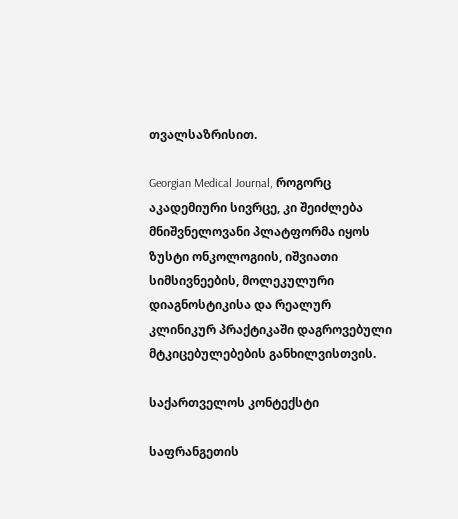თვალსაზრისით.

Georgian Medical Journal, როგორც აკადემიური სივრცე, კი შეიძლება მნიშვნელოვანი პლატფორმა იყოს ზუსტი ონკოლოგიის, იშვიათი სიმსივნეების, მოლეკულური დიაგნოსტიკისა და რეალურ კლინიკურ პრაქტიკაში დაგროვებული მტკიცებულებების განხილვისთვის.

საქართველოს კონტექსტი

საფრანგეთის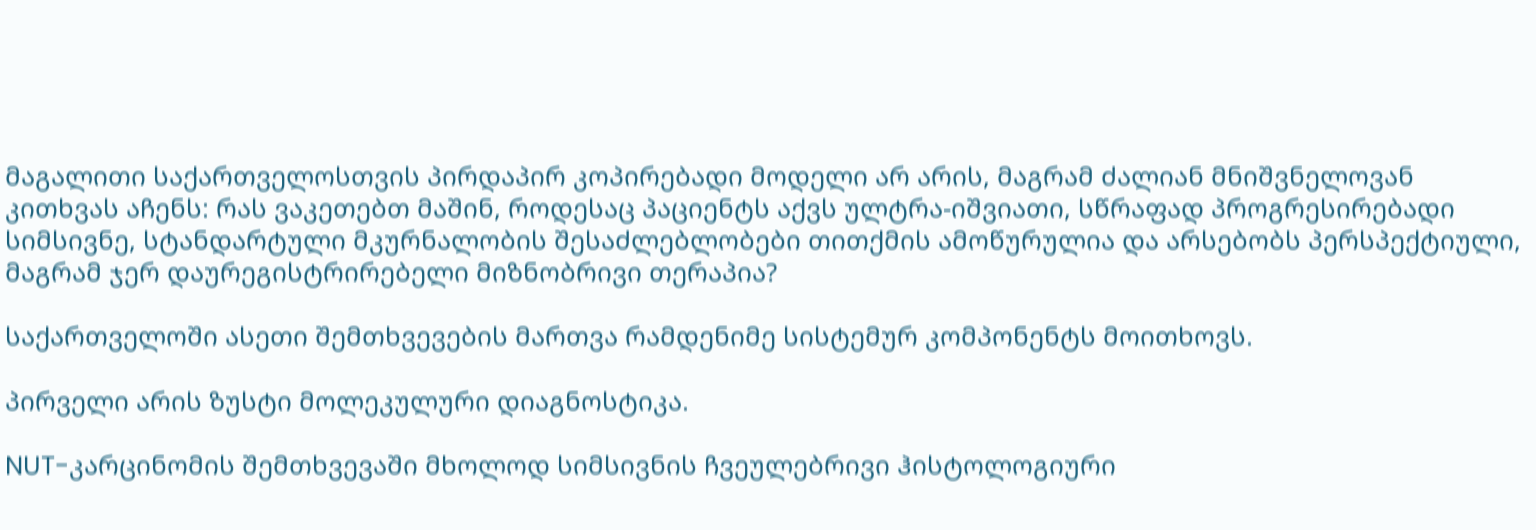მაგალითი საქართველოსთვის პირდაპირ კოპირებადი მოდელი არ არის, მაგრამ ძალიან მნიშვნელოვან კითხვას აჩენს: რას ვაკეთებთ მაშინ, როდესაც პაციენტს აქვს ულტრა-იშვიათი, სწრაფად პროგრესირებადი სიმსივნე, სტანდარტული მკურნალობის შესაძლებლობები თითქმის ამოწურულია და არსებობს პერსპექტიული, მაგრამ ჯერ დაურეგისტრირებელი მიზნობრივი თერაპია?

საქართველოში ასეთი შემთხვევების მართვა რამდენიმე სისტემურ კომპონენტს მოითხოვს.

პირველი არის ზუსტი მოლეკულური დიაგნოსტიკა.

NUT-კარცინომის შემთხვევაში მხოლოდ სიმსივნის ჩვეულებრივი ჰისტოლოგიური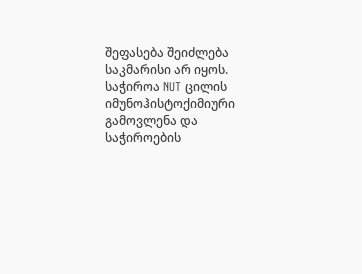შეფასება შეიძლება საკმარისი არ იყოს. საჭიროა NUT ცილის იმუნოჰისტოქიმიური გამოვლენა და საჭიროების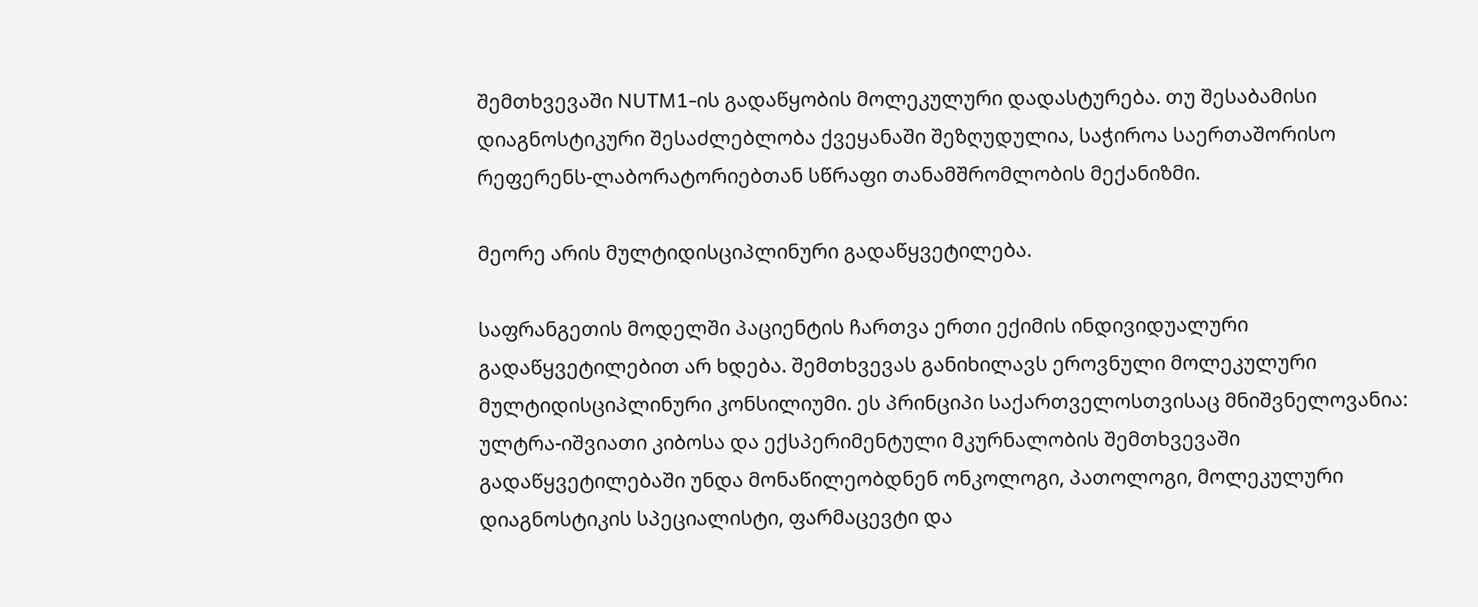შემთხვევაში NUTM1-ის გადაწყობის მოლეკულური დადასტურება. თუ შესაბამისი დიაგნოსტიკური შესაძლებლობა ქვეყანაში შეზღუდულია, საჭიროა საერთაშორისო რეფერენს-ლაბორატორიებთან სწრაფი თანამშრომლობის მექანიზმი.

მეორე არის მულტიდისციპლინური გადაწყვეტილება.

საფრანგეთის მოდელში პაციენტის ჩართვა ერთი ექიმის ინდივიდუალური გადაწყვეტილებით არ ხდება. შემთხვევას განიხილავს ეროვნული მოლეკულური მულტიდისციპლინური კონსილიუმი. ეს პრინციპი საქართველოსთვისაც მნიშვნელოვანია: ულტრა-იშვიათი კიბოსა და ექსპერიმენტული მკურნალობის შემთხვევაში გადაწყვეტილებაში უნდა მონაწილეობდნენ ონკოლოგი, პათოლოგი, მოლეკულური დიაგნოსტიკის სპეციალისტი, ფარმაცევტი და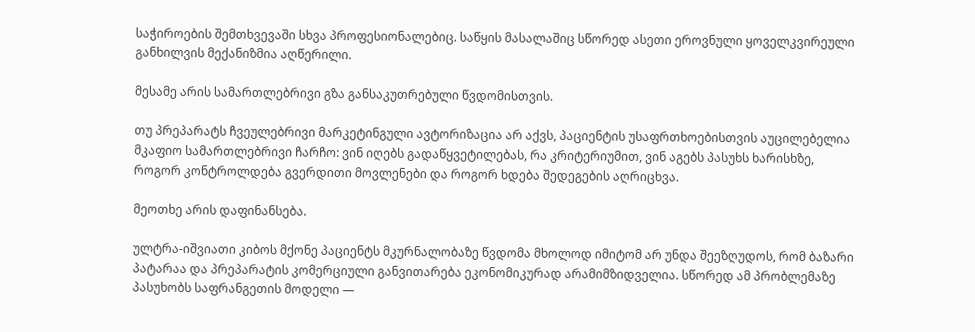საჭიროების შემთხვევაში სხვა პროფესიონალებიც. საწყის მასალაშიც სწორედ ასეთი ეროვნული ყოველკვირეული განხილვის მექანიზმია აღწერილი.

მესამე არის სამართლებრივი გზა განსაკუთრებული წვდომისთვის.

თუ პრეპარატს ჩვეულებრივი მარკეტინგული ავტორიზაცია არ აქვს, პაციენტის უსაფრთხოებისთვის აუცილებელია მკაფიო სამართლებრივი ჩარჩო: ვინ იღებს გადაწყვეტილებას, რა კრიტერიუმით, ვინ აგებს პასუხს ხარისხზე, როგორ კონტროლდება გვერდითი მოვლენები და როგორ ხდება შედეგების აღრიცხვა.

მეოთხე არის დაფინანსება.

ულტრა-იშვიათი კიბოს მქონე პაციენტს მკურნალობაზე წვდომა მხოლოდ იმიტომ არ უნდა შეეზღუდოს, რომ ბაზარი პატარაა და პრეპარატის კომერციული განვითარება ეკონომიკურად არამიმზიდველია. სწორედ ამ პრობლემაზე პასუხობს საფრანგეთის მოდელი —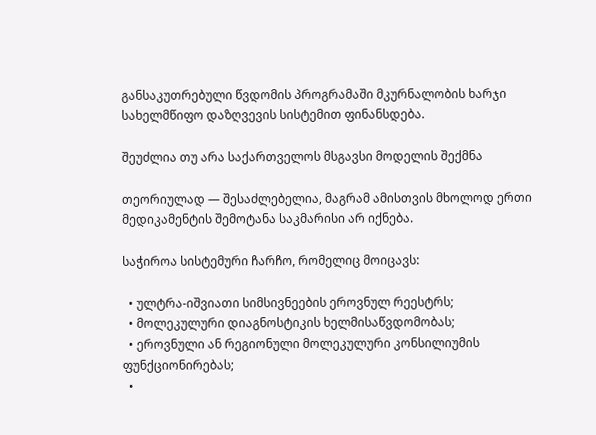განსაკუთრებული წვდომის პროგრამაში მკურნალობის ხარჯი სახელმწიფო დაზღვევის სისტემით ფინანსდება.

შეუძლია თუ არა საქართველოს მსგავსი მოდელის შექმნა

თეორიულად — შესაძლებელია, მაგრამ ამისთვის მხოლოდ ერთი მედიკამენტის შემოტანა საკმარისი არ იქნება.

საჭიროა სისტემური ჩარჩო, რომელიც მოიცავს:

  • ულტრა-იშვიათი სიმსივნეების ეროვნულ რეესტრს;
  • მოლეკულური დიაგნოსტიკის ხელმისაწვდომობას;
  • ეროვნული ან რეგიონული მოლეკულური კონსილიუმის ფუნქციონირებას;
  •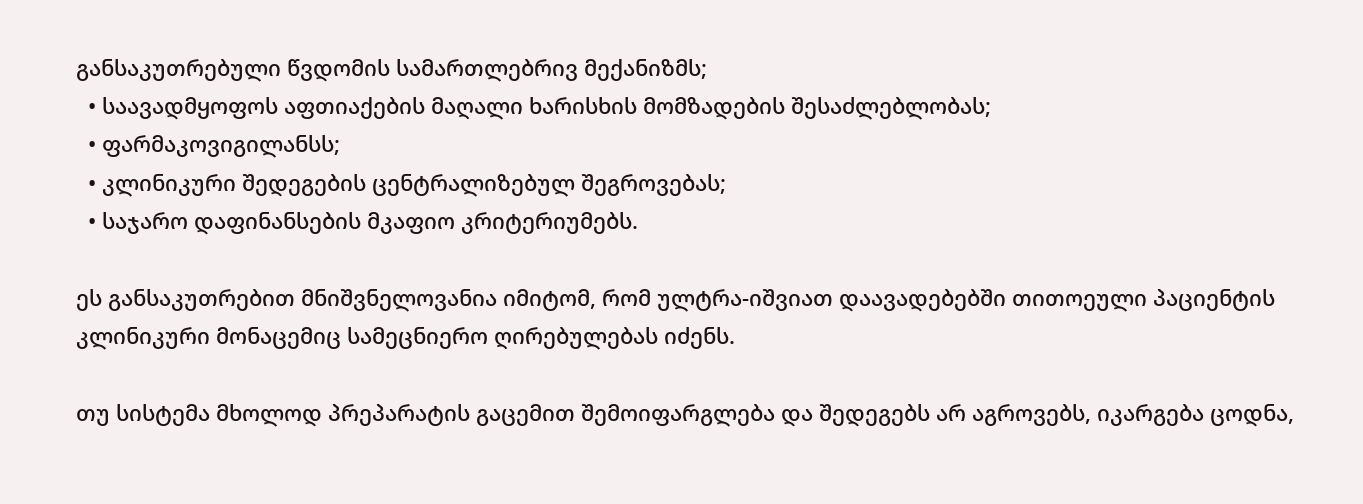განსაკუთრებული წვდომის სამართლებრივ მექანიზმს;
  • საავადმყოფოს აფთიაქების მაღალი ხარისხის მომზადების შესაძლებლობას;
  • ფარმაკოვიგილანსს;
  • კლინიკური შედეგების ცენტრალიზებულ შეგროვებას;
  • საჯარო დაფინანსების მკაფიო კრიტერიუმებს.

ეს განსაკუთრებით მნიშვნელოვანია იმიტომ, რომ ულტრა-იშვიათ დაავადებებში თითოეული პაციენტის კლინიკური მონაცემიც სამეცნიერო ღირებულებას იძენს.

თუ სისტემა მხოლოდ პრეპარატის გაცემით შემოიფარგლება და შედეგებს არ აგროვებს, იკარგება ცოდნა,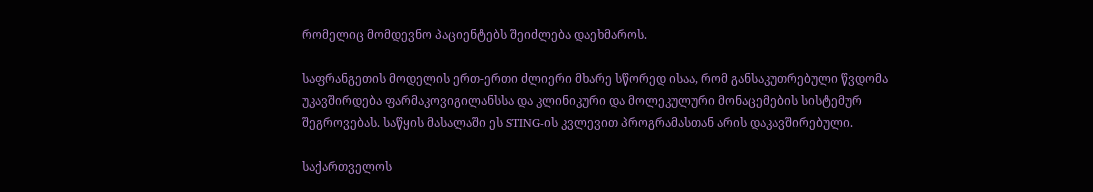რომელიც მომდევნო პაციენტებს შეიძლება დაეხმაროს.

საფრანგეთის მოდელის ერთ-ერთი ძლიერი მხარე სწორედ ისაა, რომ განსაკუთრებული წვდომა უკავშირდება ფარმაკოვიგილანსსა და კლინიკური და მოლეკულური მონაცემების სისტემურ შეგროვებას. საწყის მასალაში ეს STING-ის კვლევით პროგრამასთან არის დაკავშირებული.

საქართველოს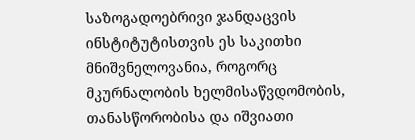საზოგადოებრივი ჯანდაცვის ინსტიტუტისთვის ეს საკითხი მნიშვნელოვანია, როგორც მკურნალობის ხელმისაწვდომობის, თანასწორობისა და იშვიათი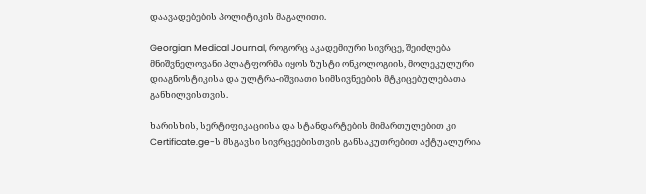დაავადებების პოლიტიკის მაგალითი.

Georgian Medical Journal, როგორც აკადემიური სივრცე, შეიძლება მნიშვნელოვანი პლატფორმა იყოს ზუსტი ონკოლოგიის, მოლეკულური დიაგნოსტიკისა და ულტრა-იშვიათი სიმსივნეების მტკიცებულებათა განხილვისთვის.

ხარისხის, სერტიფიკაციისა და სტანდარტების მიმართულებით კი Certificate.ge-ს მსგავსი სივრცეებისთვის განსაკუთრებით აქტუალურია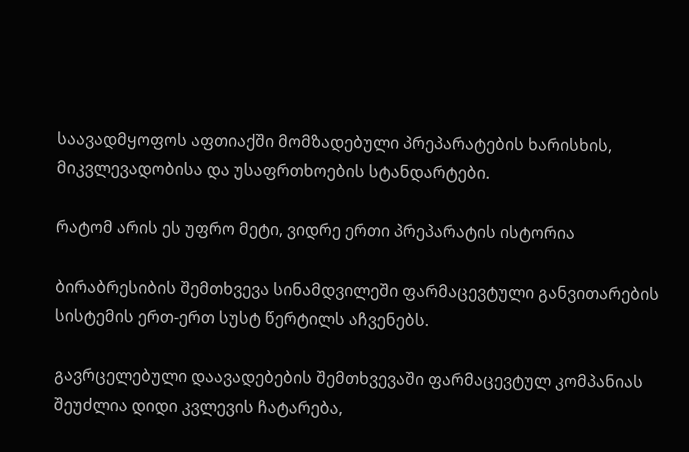საავადმყოფოს აფთიაქში მომზადებული პრეპარატების ხარისხის, მიკვლევადობისა და უსაფრთხოების სტანდარტები.

რატომ არის ეს უფრო მეტი, ვიდრე ერთი პრეპარატის ისტორია

ბირაბრესიბის შემთხვევა სინამდვილეში ფარმაცევტული განვითარების სისტემის ერთ-ერთ სუსტ წერტილს აჩვენებს.

გავრცელებული დაავადებების შემთხვევაში ფარმაცევტულ კომპანიას შეუძლია დიდი კვლევის ჩატარება,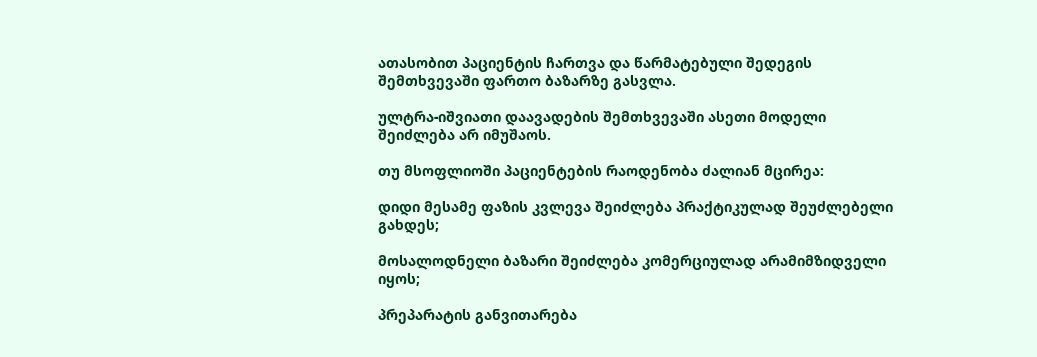ათასობით პაციენტის ჩართვა და წარმატებული შედეგის შემთხვევაში ფართო ბაზარზე გასვლა.

ულტრა-იშვიათი დაავადების შემთხვევაში ასეთი მოდელი შეიძლება არ იმუშაოს.

თუ მსოფლიოში პაციენტების რაოდენობა ძალიან მცირეა:

დიდი მესამე ფაზის კვლევა შეიძლება პრაქტიკულად შეუძლებელი გახდეს;

მოსალოდნელი ბაზარი შეიძლება კომერციულად არამიმზიდველი იყოს;

პრეპარატის განვითარება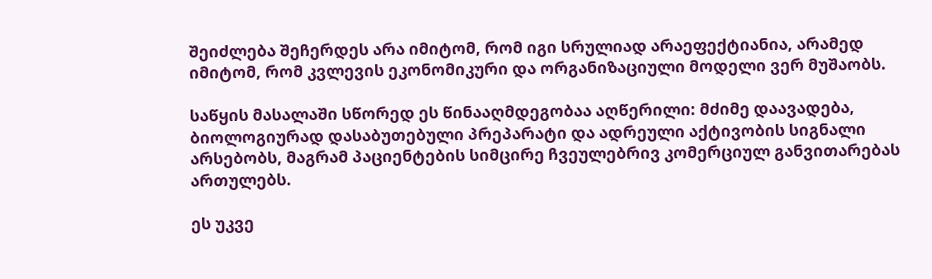შეიძლება შეჩერდეს არა იმიტომ, რომ იგი სრულიად არაეფექტიანია, არამედ იმიტომ, რომ კვლევის ეკონომიკური და ორგანიზაციული მოდელი ვერ მუშაობს.

საწყის მასალაში სწორედ ეს წინააღმდეგობაა აღწერილი: მძიმე დაავადება, ბიოლოგიურად დასაბუთებული პრეპარატი და ადრეული აქტივობის სიგნალი არსებობს, მაგრამ პაციენტების სიმცირე ჩვეულებრივ კომერციულ განვითარებას ართულებს.

ეს უკვე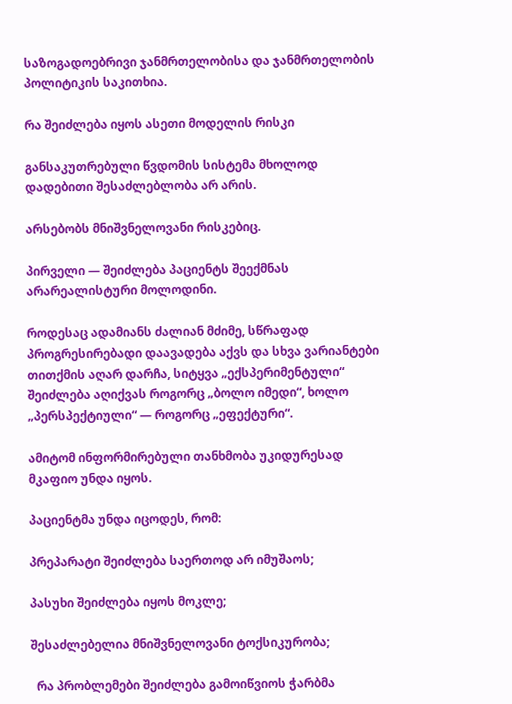საზოგადოებრივი ჯანმრთელობისა და ჯანმრთელობის პოლიტიკის საკითხია.

რა შეიძლება იყოს ასეთი მოდელის რისკი

განსაკუთრებული წვდომის სისტემა მხოლოდ დადებითი შესაძლებლობა არ არის.

არსებობს მნიშვნელოვანი რისკებიც.

პირველი — შეიძლება პაციენტს შეექმნას არარეალისტური მოლოდინი.

როდესაც ადამიანს ძალიან მძიმე, სწრაფად პროგრესირებადი დაავადება აქვს და სხვა ვარიანტები თითქმის აღარ დარჩა, სიტყვა „ექსპერიმენტული“ შეიძლება აღიქვას როგორც „ბოლო იმედი“, ხოლო „პერსპექტიული“ — როგორც „ეფექტური“.

ამიტომ ინფორმირებული თანხმობა უკიდურესად მკაფიო უნდა იყოს.

პაციენტმა უნდა იცოდეს, რომ:

პრეპარატი შეიძლება საერთოდ არ იმუშაოს;

პასუხი შეიძლება იყოს მოკლე;

შესაძლებელია მნიშვნელოვანი ტოქსიკურობა;

  რა პრობლემები შეიძლება გამოიწვიოს ჭარბმა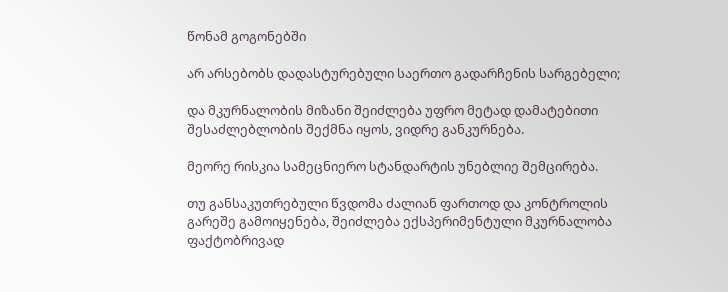წონამ გოგონებში

არ არსებობს დადასტურებული საერთო გადარჩენის სარგებელი;

და მკურნალობის მიზანი შეიძლება უფრო მეტად დამატებითი შესაძლებლობის შექმნა იყოს, ვიდრე განკურნება.

მეორე რისკია სამეცნიერო სტანდარტის უნებლიე შემცირება.

თუ განსაკუთრებული წვდომა ძალიან ფართოდ და კონტროლის გარეშე გამოიყენება, შეიძლება ექსპერიმენტული მკურნალობა ფაქტობრივად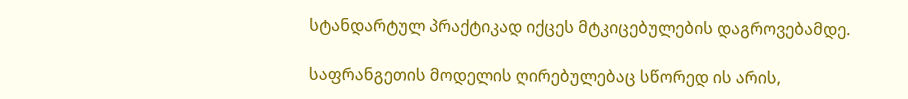სტანდარტულ პრაქტიკად იქცეს მტკიცებულების დაგროვებამდე.

საფრანგეთის მოდელის ღირებულებაც სწორედ ის არის,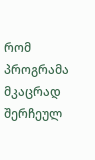რომ პროგრამა მკაცრად შერჩეულ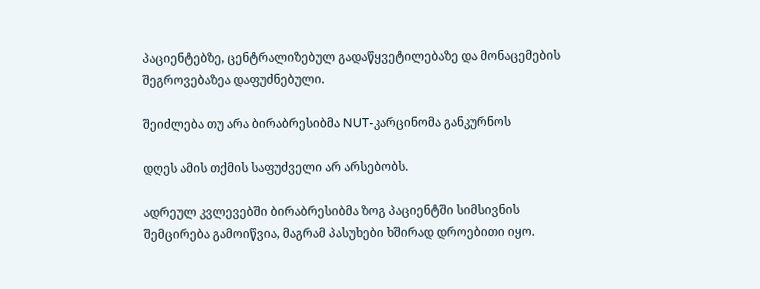პაციენტებზე, ცენტრალიზებულ გადაწყვეტილებაზე და მონაცემების შეგროვებაზეა დაფუძნებული.

შეიძლება თუ არა ბირაბრესიბმა NUT-კარცინომა განკურნოს

დღეს ამის თქმის საფუძველი არ არსებობს.

ადრეულ კვლევებში ბირაბრესიბმა ზოგ პაციენტში სიმსივნის შემცირება გამოიწვია, მაგრამ პასუხები ხშირად დროებითი იყო.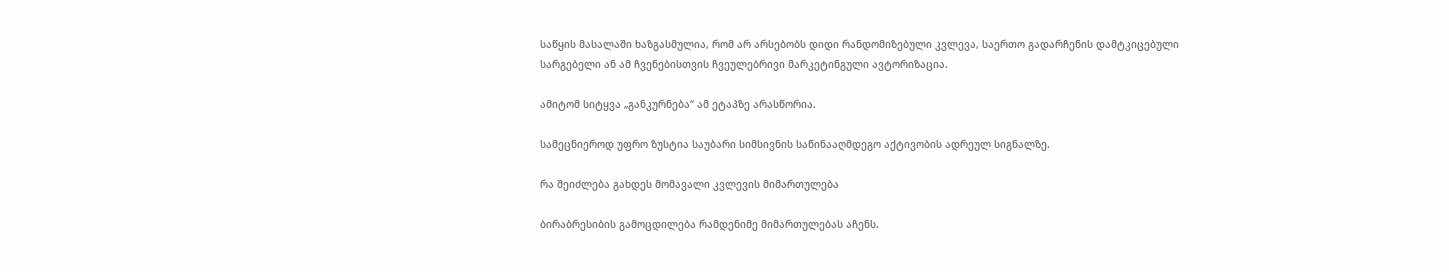საწყის მასალაში ხაზგასმულია, რომ არ არსებობს დიდი რანდომიზებული კვლევა, საერთო გადარჩენის დამტკიცებული სარგებელი ან ამ ჩვენებისთვის ჩვეულებრივი მარკეტინგული ავტორიზაცია.

ამიტომ სიტყვა „განკურნება“ ამ ეტაპზე არასწორია.

სამეცნიეროდ უფრო ზუსტია საუბარი სიმსივნის საწინააღმდეგო აქტივობის ადრეულ სიგნალზე.

რა შეიძლება გახდეს მომავალი კვლევის მიმართულება

ბირაბრესიბის გამოცდილება რამდენიმე მიმართულებას აჩენს.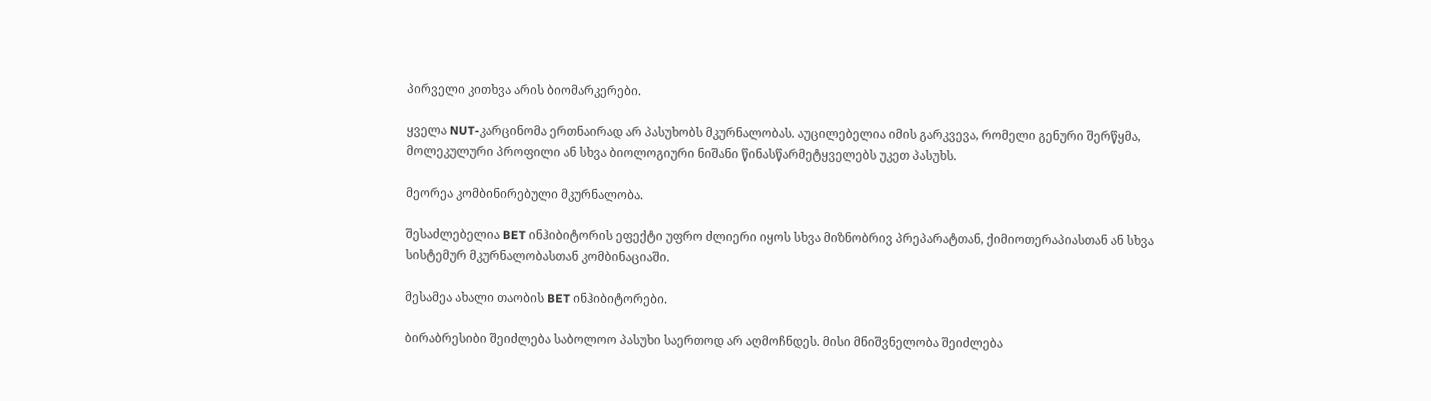პირველი კითხვა არის ბიომარკერები.

ყველა NUT-კარცინომა ერთნაირად არ პასუხობს მკურნალობას. აუცილებელია იმის გარკვევა, რომელი გენური შერწყმა, მოლეკულური პროფილი ან სხვა ბიოლოგიური ნიშანი წინასწარმეტყველებს უკეთ პასუხს.

მეორეა კომბინირებული მკურნალობა.

შესაძლებელია BET ინჰიბიტორის ეფექტი უფრო ძლიერი იყოს სხვა მიზნობრივ პრეპარატთან, ქიმიოთერაპიასთან ან სხვა სისტემურ მკურნალობასთან კომბინაციაში.

მესამეა ახალი თაობის BET ინჰიბიტორები.

ბირაბრესიბი შეიძლება საბოლოო პასუხი საერთოდ არ აღმოჩნდეს. მისი მნიშვნელობა შეიძლება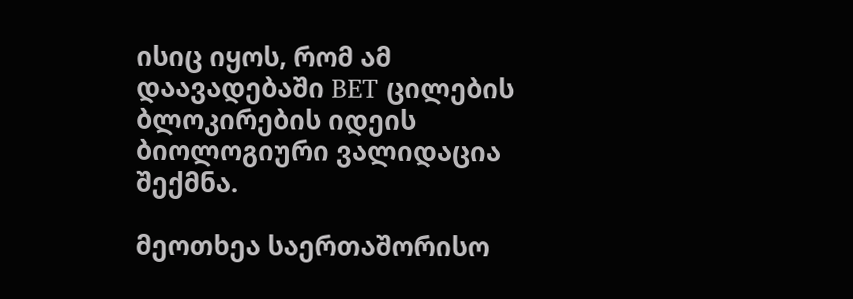ისიც იყოს, რომ ამ დაავადებაში BET ცილების ბლოკირების იდეის ბიოლოგიური ვალიდაცია შექმნა.

მეოთხეა საერთაშორისო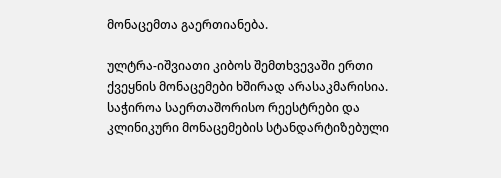მონაცემთა გაერთიანება.

ულტრა-იშვიათი კიბოს შემთხვევაში ერთი ქვეყნის მონაცემები ხშირად არასაკმარისია. საჭიროა საერთაშორისო რეესტრები და კლინიკური მონაცემების სტანდარტიზებული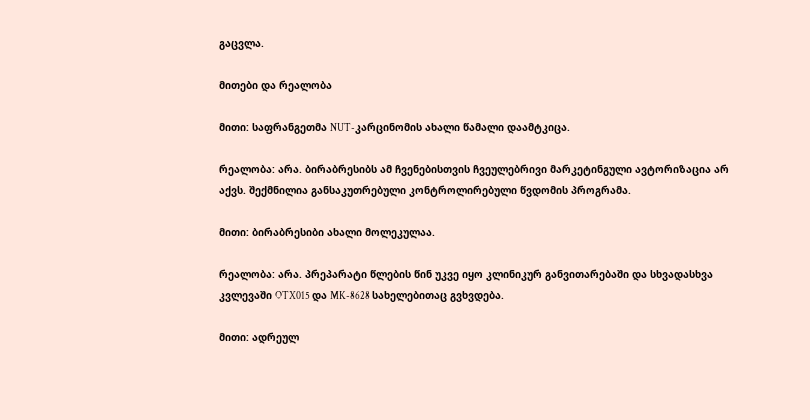გაცვლა.

მითები და რეალობა

მითი: საფრანგეთმა NUT-კარცინომის ახალი წამალი დაამტკიცა.

რეალობა: არა. ბირაბრესიბს ამ ჩვენებისთვის ჩვეულებრივი მარკეტინგული ავტორიზაცია არ აქვს. შექმნილია განსაკუთრებული კონტროლირებული წვდომის პროგრამა.

მითი: ბირაბრესიბი ახალი მოლეკულაა.

რეალობა: არა. პრეპარატი წლების წინ უკვე იყო კლინიკურ განვითარებაში და სხვადასხვა კვლევაში OTX015 და MK-8628 სახელებითაც გვხვდება.

მითი: ადრეულ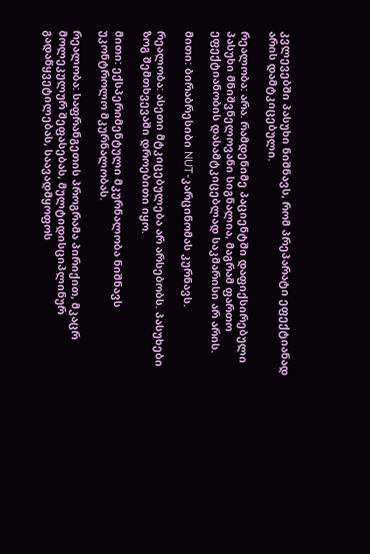კვლევებში პასუხი ნიშნავს, რომ პრეპარატი ეფექტიანად არის დამტკიცებული.

რეალობა: არა. რამდენიმე პაციენტში დაფიქსირებული პასუხი მნიშვნელოვანი სიგნალია, მაგრამ ფართო ეფექტიანობის დასამტკიცებლად საკმარისი არ არის.

მითი: ბირაბრესიბი NUT-კარცინომას კურნავს.

რეალობა: ასეთი მტკიცებულება არ არსებობს. პასუხები ზოგ შემთხვევაში დროებითი იყო.

მითი: ექსპერიმენტული მკურნალობა ნიშნავს უკონტროლო მკურნალობას.

რეალობა: საფრანგეთის პროგრამა პირიქით, მკაცრ მოლეკულურ შეფასებას, მულტიდისციპლინურ გადაწყვეტილებას, საავადმყოფოს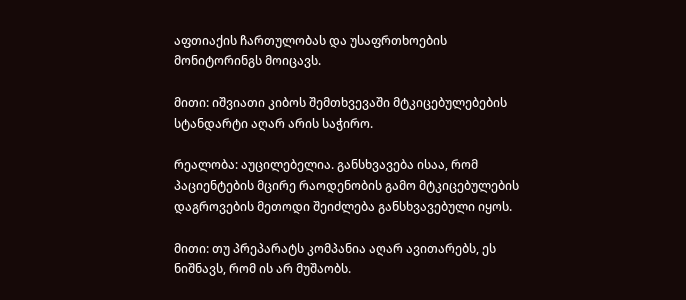აფთიაქის ჩართულობას და უსაფრთხოების მონიტორინგს მოიცავს.

მითი: იშვიათი კიბოს შემთხვევაში მტკიცებულებების სტანდარტი აღარ არის საჭირო.

რეალობა: აუცილებელია. განსხვავება ისაა, რომ პაციენტების მცირე რაოდენობის გამო მტკიცებულების დაგროვების მეთოდი შეიძლება განსხვავებული იყოს.

მითი: თუ პრეპარატს კომპანია აღარ ავითარებს, ეს ნიშნავს, რომ ის არ მუშაობს.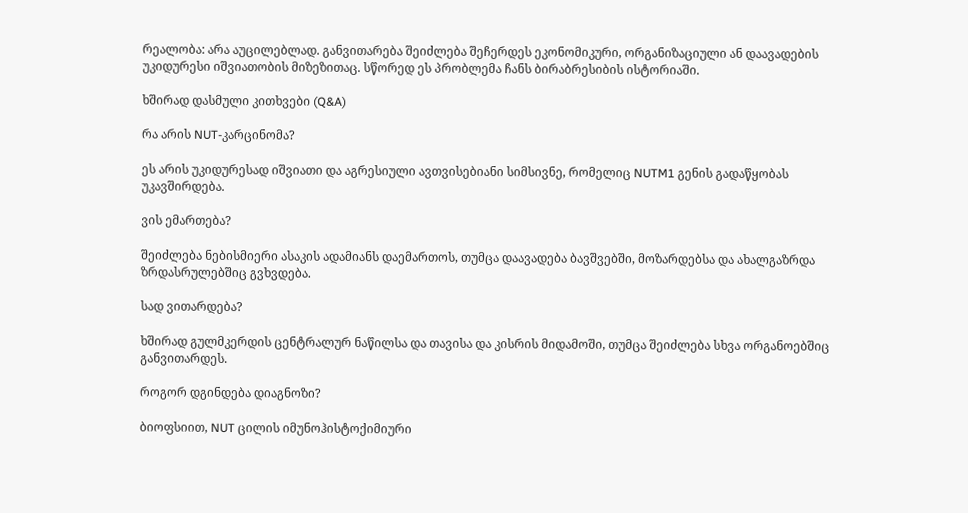რეალობა: არა აუცილებლად. განვითარება შეიძლება შეჩერდეს ეკონომიკური, ორგანიზაციული ან დაავადების უკიდურესი იშვიათობის მიზეზითაც. სწორედ ეს პრობლემა ჩანს ბირაბრესიბის ისტორიაში.

ხშირად დასმული კითხვები (Q&A)

რა არის NUT-კარცინომა?

ეს არის უკიდურესად იშვიათი და აგრესიული ავთვისებიანი სიმსივნე, რომელიც NUTM1 გენის გადაწყობას უკავშირდება.

ვის ემართება?

შეიძლება ნებისმიერი ასაკის ადამიანს დაემართოს, თუმცა დაავადება ბავშვებში, მოზარდებსა და ახალგაზრდა ზრდასრულებშიც გვხვდება.

სად ვითარდება?

ხშირად გულმკერდის ცენტრალურ ნაწილსა და თავისა და კისრის მიდამოში, თუმცა შეიძლება სხვა ორგანოებშიც განვითარდეს.

როგორ დგინდება დიაგნოზი?

ბიოფსიით, NUT ცილის იმუნოჰისტოქიმიური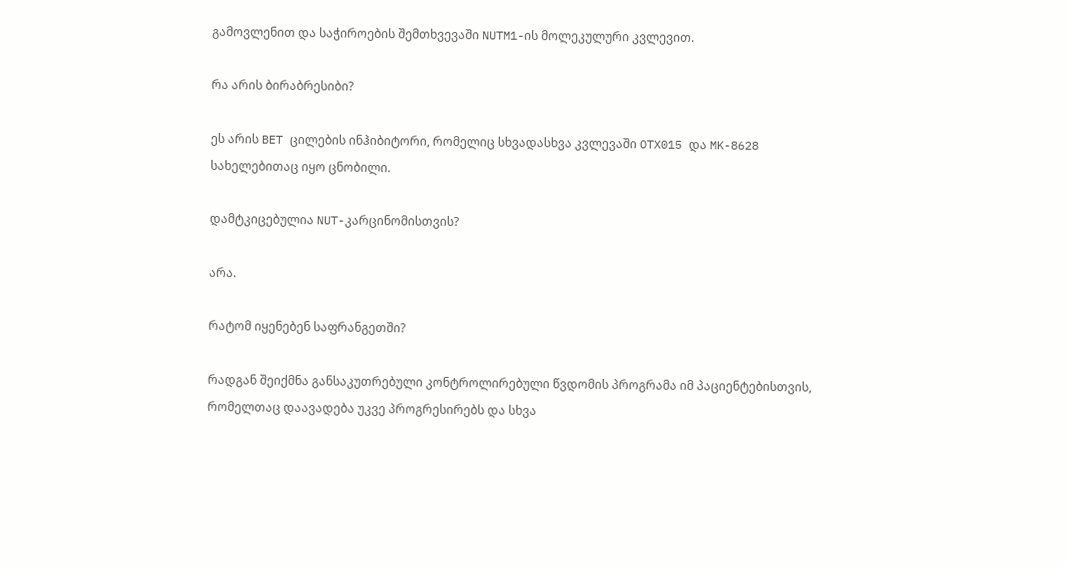გამოვლენით და საჭიროების შემთხვევაში NUTM1-ის მოლეკულური კვლევით.

რა არის ბირაბრესიბი?

ეს არის BET ცილების ინჰიბიტორი, რომელიც სხვადასხვა კვლევაში OTX015 და MK-8628 სახელებითაც იყო ცნობილი.

დამტკიცებულია NUT-კარცინომისთვის?

არა.

რატომ იყენებენ საფრანგეთში?

რადგან შეიქმნა განსაკუთრებული კონტროლირებული წვდომის პროგრამა იმ პაციენტებისთვის, რომელთაც დაავადება უკვე პროგრესირებს და სხვა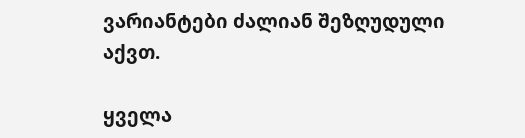ვარიანტები ძალიან შეზღუდული აქვთ.

ყველა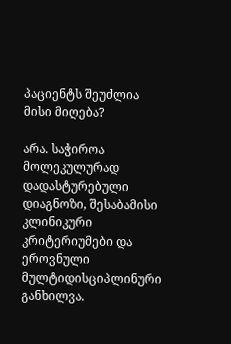პაციენტს შეუძლია მისი მიღება?

არა. საჭიროა მოლეკულურად დადასტურებული დიაგნოზი, შესაბამისი კლინიკური კრიტერიუმები და ეროვნული მულტიდისციპლინური განხილვა.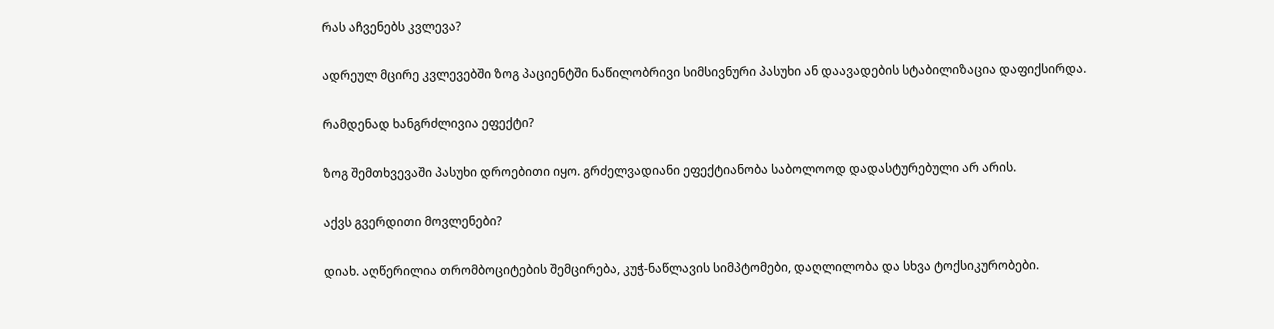რას აჩვენებს კვლევა?

ადრეულ მცირე კვლევებში ზოგ პაციენტში ნაწილობრივი სიმსივნური პასუხი ან დაავადების სტაბილიზაცია დაფიქსირდა.

რამდენად ხანგრძლივია ეფექტი?

ზოგ შემთხვევაში პასუხი დროებითი იყო. გრძელვადიანი ეფექტიანობა საბოლოოდ დადასტურებული არ არის.

აქვს გვერდითი მოვლენები?

დიახ. აღწერილია თრომბოციტების შემცირება, კუჭ-ნაწლავის სიმპტომები, დაღლილობა და სხვა ტოქსიკურობები.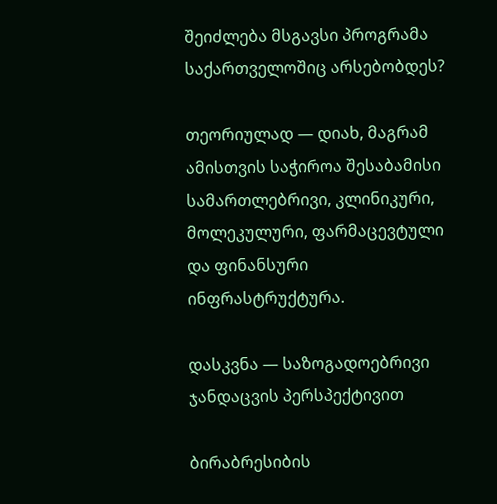შეიძლება მსგავსი პროგრამა საქართველოშიც არსებობდეს?

თეორიულად — დიახ, მაგრამ ამისთვის საჭიროა შესაბამისი სამართლებრივი, კლინიკური, მოლეკულური, ფარმაცევტული და ფინანსური ინფრასტრუქტურა.

დასკვნა — საზოგადოებრივი ჯანდაცვის პერსპექტივით

ბირაბრესიბის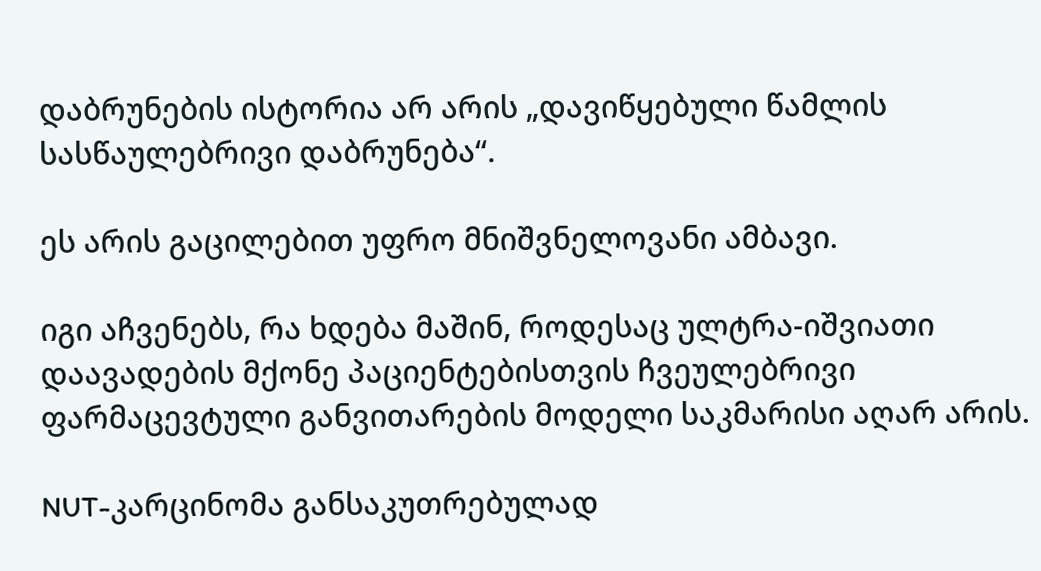დაბრუნების ისტორია არ არის „დავიწყებული წამლის სასწაულებრივი დაბრუნება“.

ეს არის გაცილებით უფრო მნიშვნელოვანი ამბავი.

იგი აჩვენებს, რა ხდება მაშინ, როდესაც ულტრა-იშვიათი დაავადების მქონე პაციენტებისთვის ჩვეულებრივი ფარმაცევტული განვითარების მოდელი საკმარისი აღარ არის.

NUT-კარცინომა განსაკუთრებულად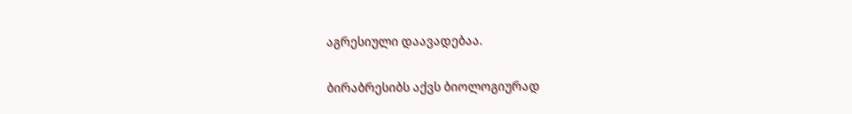აგრესიული დაავადებაა.

ბირაბრესიბს აქვს ბიოლოგიურად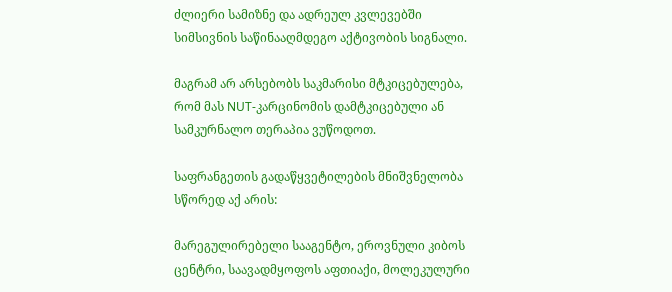ძლიერი სამიზნე და ადრეულ კვლევებში სიმსივნის საწინააღმდეგო აქტივობის სიგნალი.

მაგრამ არ არსებობს საკმარისი მტკიცებულება, რომ მას NUT-კარცინომის დამტკიცებული ან სამკურნალო თერაპია ვუწოდოთ.

საფრანგეთის გადაწყვეტილების მნიშვნელობა სწორედ აქ არის:

მარეგულირებელი სააგენტო, ეროვნული კიბოს ცენტრი, საავადმყოფოს აფთიაქი, მოლეკულური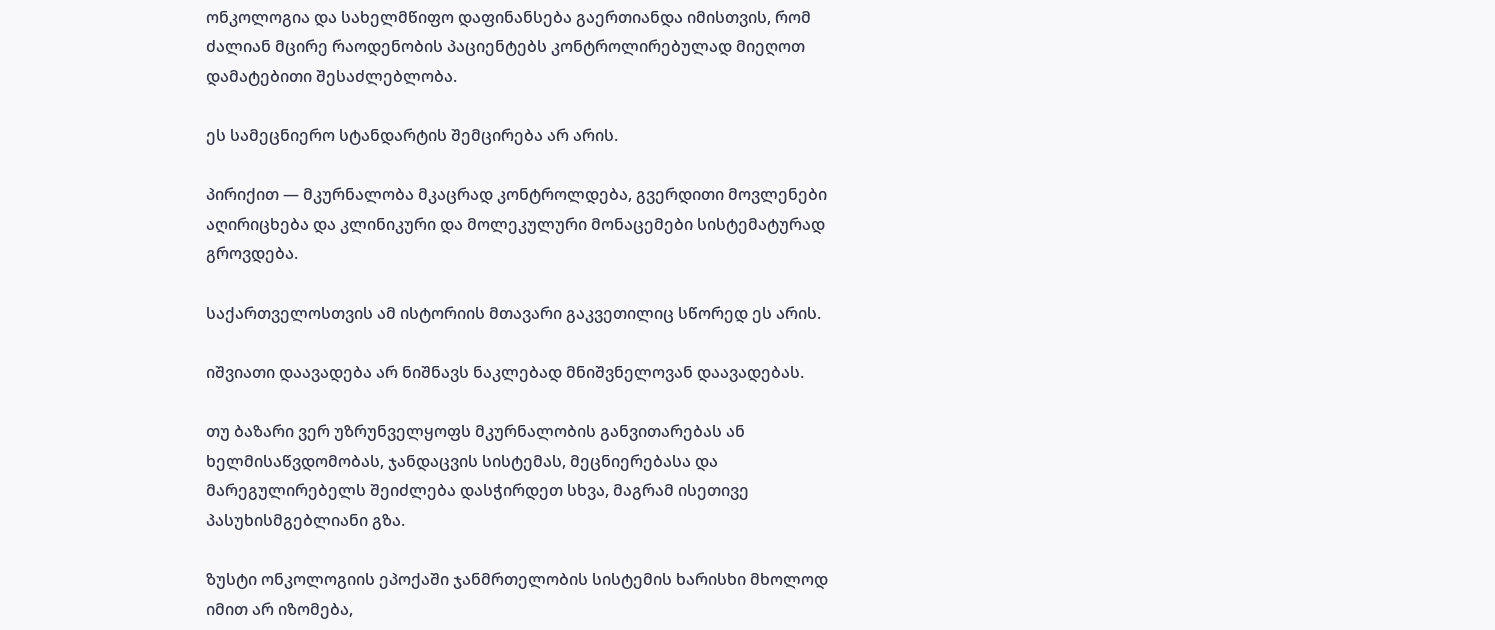ონკოლოგია და სახელმწიფო დაფინანსება გაერთიანდა იმისთვის, რომ ძალიან მცირე რაოდენობის პაციენტებს კონტროლირებულად მიეღოთ დამატებითი შესაძლებლობა.

ეს სამეცნიერო სტანდარტის შემცირება არ არის.

პირიქით — მკურნალობა მკაცრად კონტროლდება, გვერდითი მოვლენები აღირიცხება და კლინიკური და მოლეკულური მონაცემები სისტემატურად გროვდება.

საქართველოსთვის ამ ისტორიის მთავარი გაკვეთილიც სწორედ ეს არის.

იშვიათი დაავადება არ ნიშნავს ნაკლებად მნიშვნელოვან დაავადებას.

თუ ბაზარი ვერ უზრუნველყოფს მკურნალობის განვითარებას ან ხელმისაწვდომობას, ჯანდაცვის სისტემას, მეცნიერებასა და მარეგულირებელს შეიძლება დასჭირდეთ სხვა, მაგრამ ისეთივე პასუხისმგებლიანი გზა.

ზუსტი ონკოლოგიის ეპოქაში ჯანმრთელობის სისტემის ხარისხი მხოლოდ იმით არ იზომება,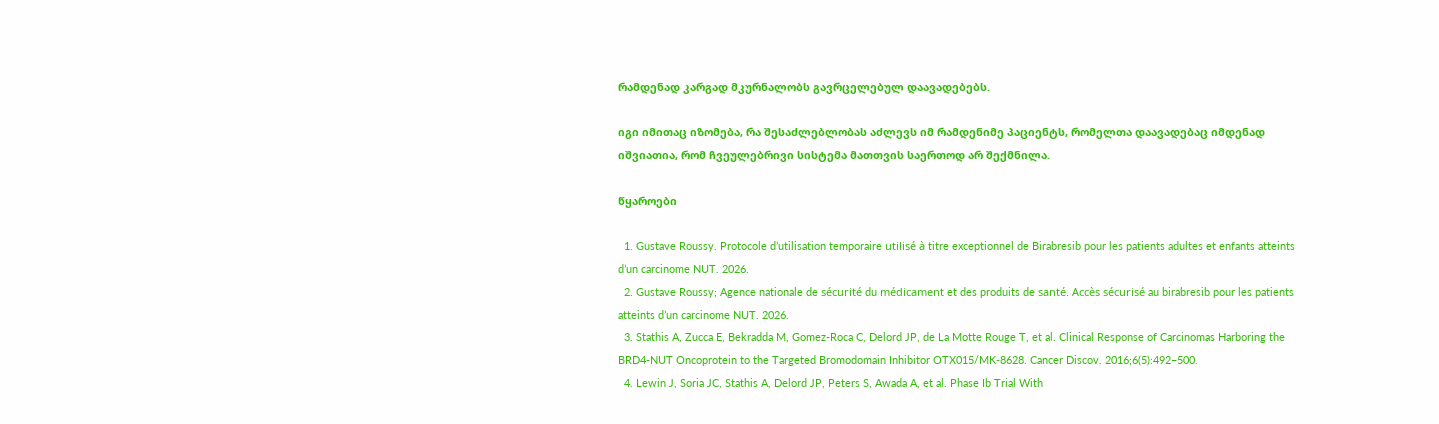რამდენად კარგად მკურნალობს გავრცელებულ დაავადებებს.

იგი იმითაც იზომება, რა შესაძლებლობას აძლევს იმ რამდენიმე პაციენტს, რომელთა დაავადებაც იმდენად იშვიათია, რომ ჩვეულებრივი სისტემა მათთვის საერთოდ არ შექმნილა.

წყაროები

  1. Gustave Roussy. Protocole d’utilisation temporaire utilisé à titre exceptionnel de Birabresib pour les patients adultes et enfants atteints d’un carcinome NUT. 2026.
  2. Gustave Roussy; Agence nationale de sécurité du médicament et des produits de santé. Accès sécurisé au birabresib pour les patients atteints d’un carcinome NUT. 2026.
  3. Stathis A, Zucca E, Bekradda M, Gomez-Roca C, Delord JP, de La Motte Rouge T, et al. Clinical Response of Carcinomas Harboring the BRD4-NUT Oncoprotein to the Targeted Bromodomain Inhibitor OTX015/MK-8628. Cancer Discov. 2016;6(5):492–500.
  4. Lewin J, Soria JC, Stathis A, Delord JP, Peters S, Awada A, et al. Phase Ib Trial With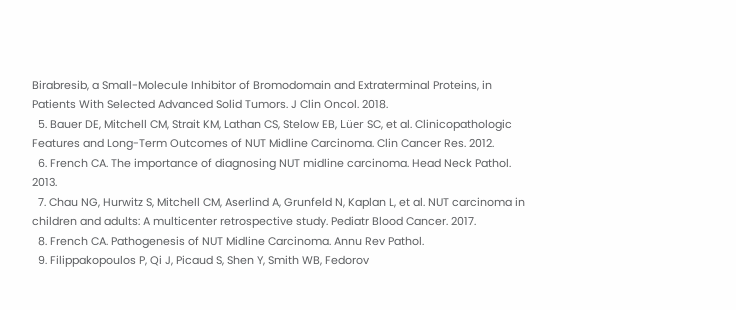Birabresib, a Small-Molecule Inhibitor of Bromodomain and Extraterminal Proteins, in Patients With Selected Advanced Solid Tumors. J Clin Oncol. 2018.
  5. Bauer DE, Mitchell CM, Strait KM, Lathan CS, Stelow EB, Lüer SC, et al. Clinicopathologic Features and Long-Term Outcomes of NUT Midline Carcinoma. Clin Cancer Res. 2012.
  6. French CA. The importance of diagnosing NUT midline carcinoma. Head Neck Pathol. 2013.
  7. Chau NG, Hurwitz S, Mitchell CM, Aserlind A, Grunfeld N, Kaplan L, et al. NUT carcinoma in children and adults: A multicenter retrospective study. Pediatr Blood Cancer. 2017.
  8. French CA. Pathogenesis of NUT Midline Carcinoma. Annu Rev Pathol.
  9. Filippakopoulos P, Qi J, Picaud S, Shen Y, Smith WB, Fedorov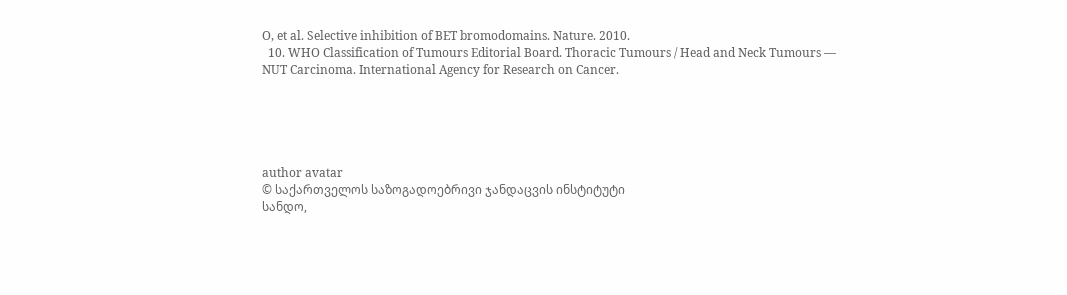O, et al. Selective inhibition of BET bromodomains. Nature. 2010.
  10. WHO Classification of Tumours Editorial Board. Thoracic Tumours / Head and Neck Tumours — NUT Carcinoma. International Agency for Research on Cancer.





author avatar
© საქართველოს საზოგადოებრივი ჯანდაცვის ინსტიტუტი
სანდო,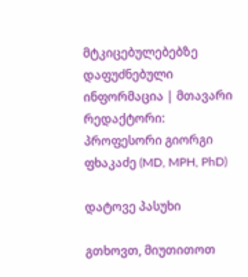მტკიცებულებებზე დაფუძნებული ინფორმაცია | მთავარი რედაქტორი: პროფესორი გიორგი ფხაკაძე (MD, MPH, PhD)

დატოვე პასუხი

გთხოვთ, მიუთითოთ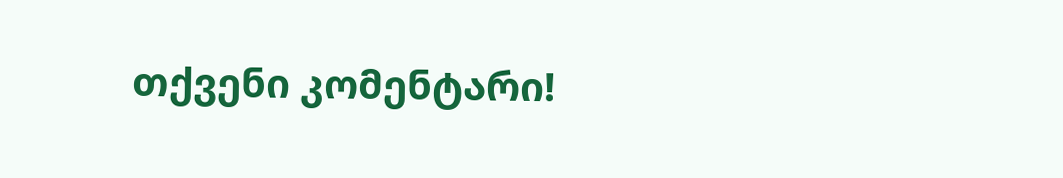თქვენი კომენტარი!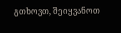გთხოვთ, შეიყვანოთ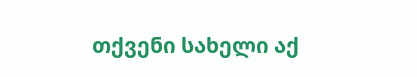თქვენი სახელი აქ